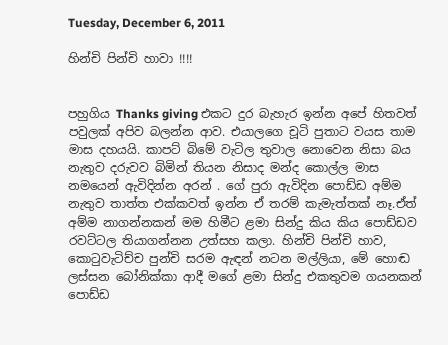Tuesday, December 6, 2011

හින්චි පින්චි හාවා !!!!


පහුගිය Thanks giving එකට දුර බැහැර ඉන්න අපේ හිතවත් පවුලක් අපිව බලන්න ආව. එයාලගෙ චූටි පුතාට වයස තාම මාස දහයයි. කාපට් බිමේ වැටිල තුවාල නොවෙන නිසා බය නැතුව දරුවව බිමින් තියන නිසාද මන්ද කොල්ල මාස නමයෙන් ඇවිදින්න අරන් . ගේ පුරා ඇවිදින පොඩ්ඩ අම්ම නැතුව තාත්ත එක්කවත් ඉන්න ඒ තරම් කැමැත්තක් නෑ.ඒත් අම්ම නාගන්නකන් මම හිමීට ළමා සින්දු කිය කිය පොඩ්ඩව රවට්ටල තියාගන්නන උත්සහ කලා. හින්චි පින්චි හාව, කො‍ටුවැටිච්ච පුන්චි සරම ඇඳන් නටන මල්ලියා, මේ හොඬ ලස්සන බෝනික්කා ආදී මගේ ළමා සින්දු එකතුවම ගයනකන් පොඩ්ඩ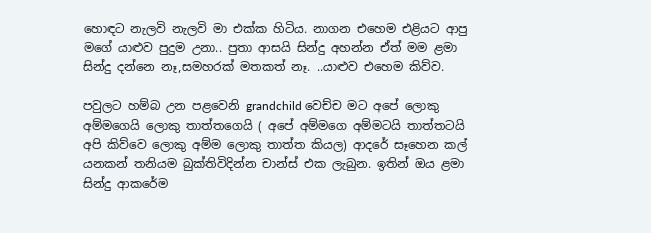හොඳට නැලවි නැලවි මා එක්ක හිටිය. නාගන එහෙම එළියට ආපු මගේ යාළුව පුදුම උනා.. පුතා ආසයි සින්දු අහන්න ඒත් මම ළමා සින්දු දන්නෙ නෑ,සමහරක් මතකත් නෑ. ..යාළුව එහෙම කිව්ව.

පවුලට හම්බ උන පළවෙනි grandchild වෙච්ච මට අපේ ලොකු අම්මගෙයි ලොකු තාත්තගෙයි ( අපේ අම්මගෙ අම්මටයි තාත්තටයි අපි කිව්වෙ ලොකු අම්ම ලොකු තාත්ත කියල) ආදරේ සෑහෙන කල් යනකන් තනියම බුක්තිවිදින්න චාන්ස් එක ලැබුන. ඉතින් ඔය ළමා සින්දු ආකරේම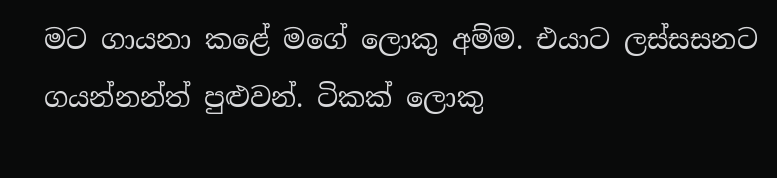මට ගායනා කළේ මගේ ලොකු අම්ම. එයාට ලස්සසනට ගයන්නන්ත් පුළුවන්. ටිකක් ලොකු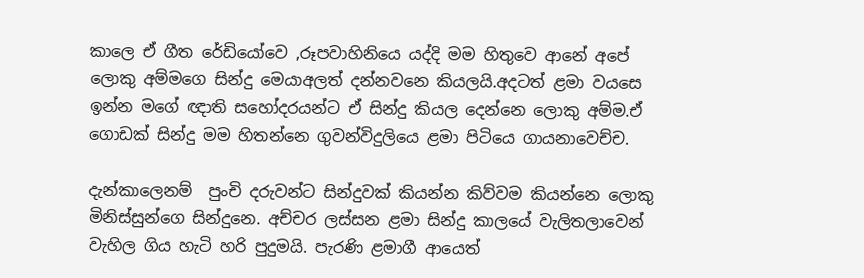කාලෙ ඒ ගීත රේඩියෝවෙ ,රූපවාහිනියෙ යද්දි මම හිතුවෙ ආනේ අපේ ලොකු අම්මගෙ සින්දු මෙයාඅලත් දන්නවනෙ කියලයි.අදටත් ළමා වයසෙ ඉන්න මගේ ඥාති සහෝදරයන්ට ඒ සින්දු කියල දෙන්නෙ ලොකු අම්ම.ඒ ගොඩක් සින්දු මම හිතන්නෙ ගුවන්විදුලියෙ ළමා පිටියෙ ගායනාවෙච්ච.

දැන්කාලෙනම්  පුංචි දරුවන්ට සින්දුවක් කියන්න කිව්වම කියන්නෙ ලොකු මිනිස්සුන්ගෙ සින්දුනෙ. අච්චර ලස්සන ළමා සින්දු කාලයේ වැලිතලාවෙන් වැහිල ගිය හැටි හරි පුදුමයි. පැරණි ළමාගී ආයෙත්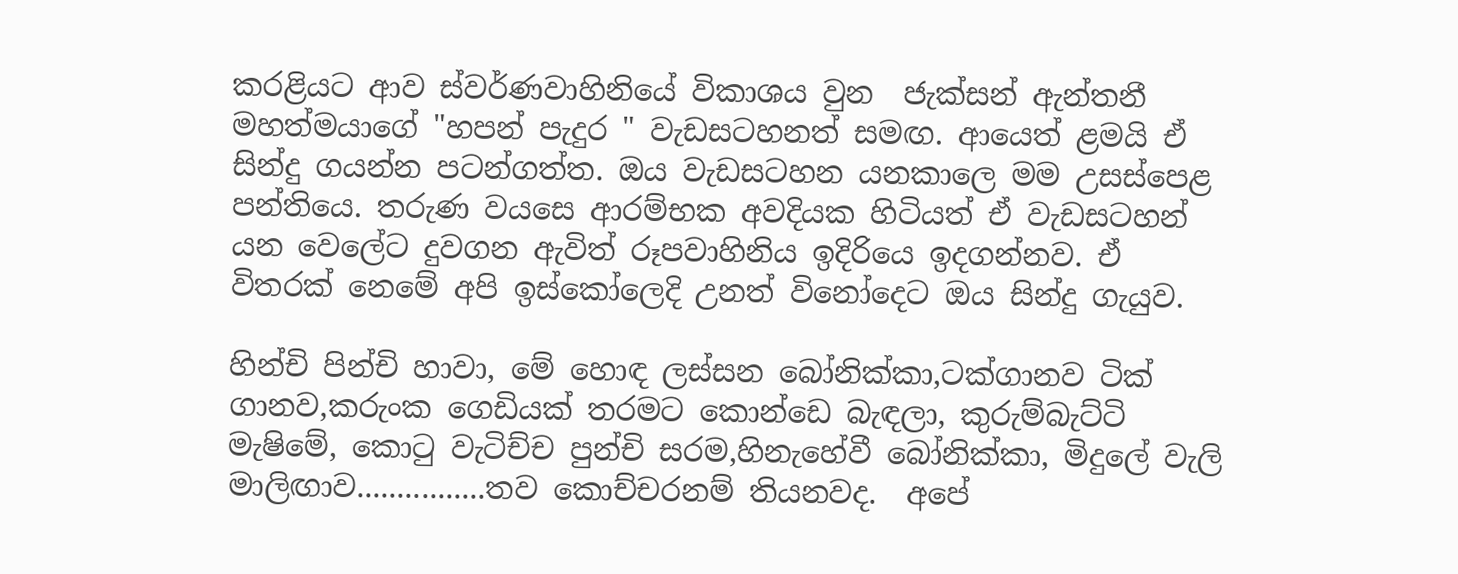කරළියට ආව ස්වර්ණවාහිනියේ විකාශය වුන  ජැක්සන් ඇන්තනී මහත්මයාගේ "හපන් පැදුර " වැඩසටහනත් සමඟ. ආයෙත් ළමයි ඒ සින්දු ගයන්න පටන්ගත්ත. ඔය වැඩසටහන යනකාලෙ මම උසස්පෙළ පන්තියෙ. තරුණ වයසෙ ආරම්භක අවදියක හිටියත් ඒ වැඩසටහන් යන වෙලේට දුවගන ඇවිත් රූපවාහිනිය ඉදිරියෙ ඉදගන්නව. ඒ විතරක් නෙමේ අපි ඉස්කෝලෙදි උනත් විනෝදෙට ඔය සින්දු ගැයුව.

හින්චි පින්චි හාවා, මේ හොඳ ලස්සන බෝනික්කා,ටක්ගානව ටික් ගානව,කරුංක ගෙඩියක් තරමට කොන්ඩෙ බැඳලා, කුරුම්බැට්ටි මැෂිමේ, කො‍ටු වැටිච්ච පුන්චි සරම,හිනැහේවී බෝනික්කා, මිදුලේ වැලි මාලිඟාව................තව කොච්චරනම් තියනවද.  අපේ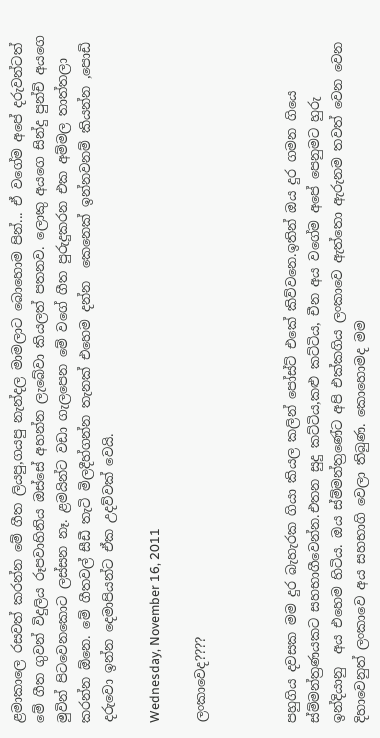ළමාකාලෙ රසවත් කරන්න මේ ගීත ලියපු,ගයපු නැන්දල මාමලාට බොහොම පින්... ඒ වගේම අපේ දරුවන්ටත් මේ ගීත ගුවන් විදුලිය රූපවාහිනිය ඔස්සේ අහන්න ලැබේවා කියලත් පතනව. ලොකු අයගෙ සින්දු පුන්චි අයගෙ මුවින් පිටවෙනකොට ලස්සන නෑ. ළමයින්ට වඩා ගැලපෙන මේ වගේ ගීත පුරුදුකරන එක අම්මල තාත්තලා කරන්න ඕනෙ. මේ ගීතවල් සීඩී තැටි මිලදීහ්ගන්න තැනක් එහෙම දන්න  කෙනෙක් ඉන්නවනම් කියන්න ,පොඩි දරුවො ඉන්න දෙමාපියන්ට ඒක උදව්වක් වෙයි.

Wednesday, November 16, 2011

ලංකාවෙද????



පහුගිය දවසක මම දුර බැහැරක ගියා කියල කලින් පෝස්ට් එකේ කිව්වනෙ.ඉතින් ඔය දුර ගමන ගියෙ ස්ම්මන්ත්‍රණයකට සහභාගීවෙන්න.එතන සුදු කට්ටිය,කළු කට්ටිය, චීන අය වගේම අපේ පෙනුමට හුරු ඉන්දියානු  අය එහෙම හිටිය. ඔය ස්ම්මන්ත්‍රණේට අපි එක්කගිය ලංකාවෙ ඇත්තො ඇරුනම තවත් වෙන වෙන දිහාවෙනුත් ලංකාවෙ අය සහභාගි වෙලා තිබුණ. කොහොමද මම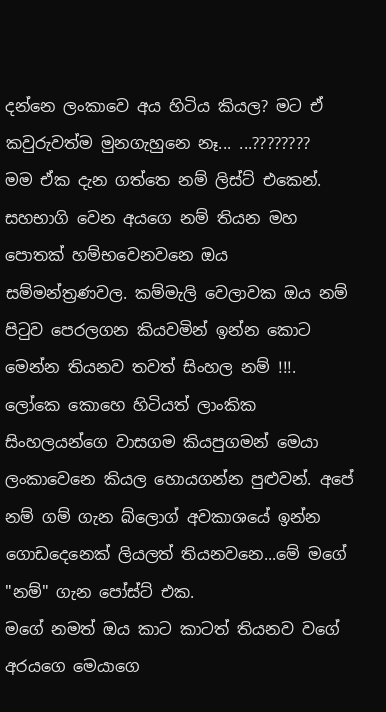දන්නෙ ලංකාවෙ අය හිටිය කියල? මට ඒ කවුරුවත්ම මුනගැහුනෙ නෑ... ...????????
මම ඒක දැන ගත්තෙ නම් ලිස්ට් එකෙන්. සහභාගි වෙන අයගෙ නම් තියන මහ පොතක් හම්භවෙනවනෙ ඔය සම්මන්ත්‍රණවල. කම්මැලි වෙලාවක ඔය නම් පි‍ටුව පෙරලගන කියවමින් ඉන්න කොට මෙන්න තියනව තවත් සිංහල නම් !!!. ලෝකෙ කොහෙ හිටියත් ලාංකික සිංහලයන්ගෙ වාසගම කියපුගමන් මෙයා ලංකාවෙනෙ කියල හොයගන්න පුළුවන්. අපේ නම් ගම් ගැන බ්ලොග් අවකාශයේ ඉන්න ගොඩදෙනෙක් ලියලත් තියනවනෙ...මේ මගේ "නම්" ගැන පෝස්ට් එක.
මගේ නමත් ඔය කාට කාටත් තියනව වගේ අරයගෙ මෙයාගෙ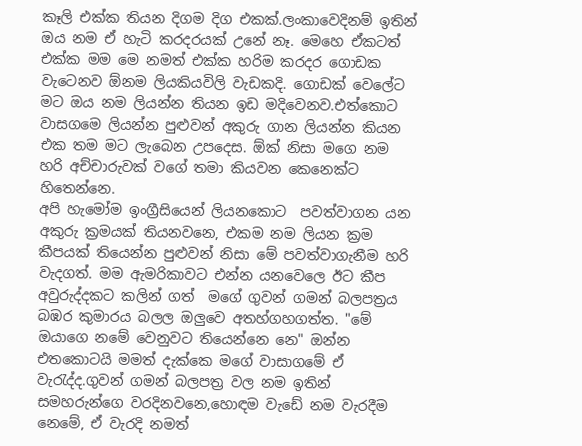කෑලි එක්ක තියන දිගම දිග එකක්.ලංකාවෙදිනම් ඉතින් ඔය නම ඒ හැටි කරදරයක් උනේ නෑ. මෙහෙ ඒකටත් එක්ක මම මෙ නමත් එක්ක හරිම කරදර ගොඩක වැටෙනව ඕනම ලියකියවිලි වැඩකදි. ගොඩක් වෙලේට මට ඔය නම ලියන්න තියන ඉඩ මදිවෙනව.එත්කොට වාසගමෙ ලියන්න පුළුවන් අකුරු ගාන ලියන්න කියන එක තම මට ලැබෙන උපදෙස. ඕක් නිසා මගෙ නම හරි අච්චාරුවක් වගේ තමා කියවන කෙනෙක්ට හිතෙන්නෙ.
අපි හැමෝම ඉංග්‍රීසියෙන් ලියනකොට  පවත්වාගන යන අකුරු ක්‍රමයක් තියනවනෙ, එකම නම ලියන ක්‍රම කීපයක් තියෙන්න පුළුවන් නිසා මේ පවත්වාගැනීම හරි වැදගත්. මම ඇමරිකාවට එන්න යනවෙලෙ ඊට කීප අවුරුද්දකට කලින් ගත්  මගේ ගුවන් ගමන් බලපත්‍රය බඹර කුමාරය බලල ඔලුවෙ අතහ්ගහගත්ත. "මේ ඔයාගෙ නමේ වෙනුවට තියෙන්නෙ නෙ" ඔන්න එතකොටයි මමත් දැක්කෙ මගේ වාසාගමේ ඒ වැ‍රැද්ද.ගුවන් ගමන් බලපත්‍ර වල නම ඉතින් සමහරුන්ගෙ වරදිනවනෙ,හොඳම වැඩේ නම වැරදීම නෙමේ, ඒ වැරදි නමත්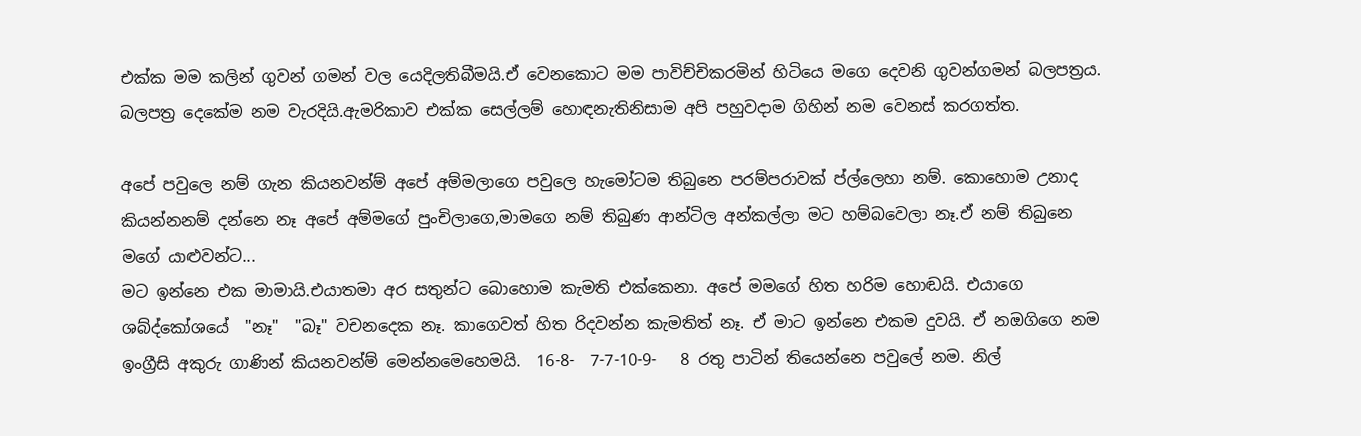එක්ක මම කලින් ගුවන් ගමන් වල යෙදිලතිබීමයි.ඒ වෙනකොට මම පාවිච්චිකරමින් හිටියෙ මගෙ දෙවනි ගුවන්ගමන් බලපත්‍රය. බලපත්‍ර දෙකේම නම වැරදියි.ඇමරිකාව එක්ක සෙල්ලම් හොඳනැතිනිසාම අපි පහුවදාම ගිහින් නම වෙනස් කරගත්ත.

අපේ පවුලෙ නම් ගැන කියනවන්ම් අපේ අම්මලාගෙ පවුලෙ හැමෝටම තිබුනෙ පරම්පරාවක් ප්ල්ලෙහා නම්. කොහොම උනාද කියන්නනම් දන්නෙ නෑ අපේ අම්මගේ පුංචිලාගෙ,මාමගෙ නම් තිබුණ ආන්ටිල අන්කල්ලා මට හම්බවෙලා නෑ.ඒ නම් තිබුනෙ  මගේ යාළුවන්ට...
මට ඉන්නෙ එක මාමායි.එයාතමා අර සතුන්ට බොහොම කැමති එක්කෙනා. අපේ මමගේ හිත හරිම හොඬයි. එයාගෙ ශබ්ද්කෝශයේ  "නෑ"  "බෑ" වචනදෙක නෑ. කාගෙවත් හිත රිදවන්න කැමතිත් නෑ. ඒ මාට ඉන්නෙ එකම දුවයි. ඒ නඔගිගෙ නම  ඉංග්‍රීසි අකුරු ගාණින් කියනවන්ම් මෙන්නමෙහෙමයි.  16-8-  7-7-10-9-   8 රතු පාටින් තියෙන්නෙ පවුලේ නම. නිල්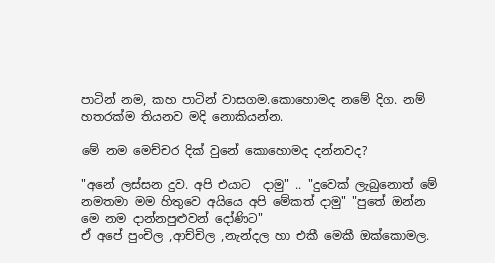පාටින් නම, කහ පාටින් වාසගම.කොහොමද නමේ දිග. නම් හතරක්ම තියනව මදි නොකියන්න.

මේ නම මෙච්චර දික් වුනේ කොහොමද දන්නවද?

"අනේ ලස්සන දුව. අපි එයාට  දාමු" .. "දුවෙක් ලැබුනොත් මේ නමතමා මම හිතුවෙ අයියෙ අපි මේකත් දාමු" "පුතේ ඔන්න මෙ නම දාන්නපුළුවන් දෝණිට"
ඒ අපේ පුංචිල ,ආච්චිල ,නැන්දල හා එකී මෙකී ඔක්කොමල.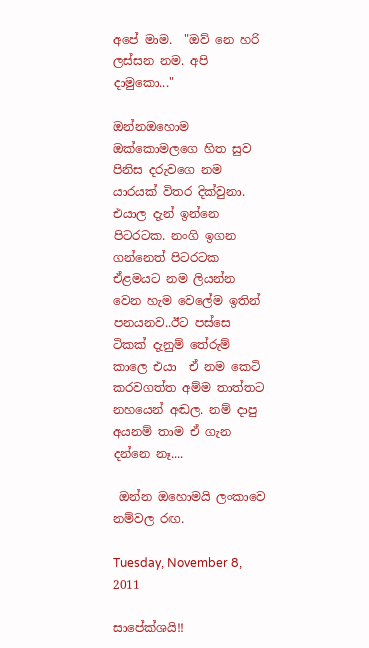අපේ මාම.  "ඔව් නෙ හරි ලස්සන නම. අපි දාමුකො..."

ඔන්නඔහොම ඔක්කොමලගෙ හිත සුව පිනිස දරුවගෙ නම යාරයක් විතර දික්වුනා. එයාල දැන් ඉන්නෙ පිටරටක. නංගි ඉගන ගන්නෙත් පිටරටක ඒළමයට නම ලියන්න වෙන හැම වෙලේම ඉතින් පනයනව..ඊට පස්සෙ  ටිකක් දැනුම් තේරුම් කාලෙ එයා  ඒ නම කෙටි කරවගත්ත අම්ම තාත්තට නහයෙන් අඬල. නම් දාපු අයනම් තාම ඒ ගැන දන්නෙ නෑ....

 ඔන්න ඔහොමයි ලංකාවෙ නම්වල රඟ.

Tuesday, November 8, 2011

සාපේක්ශයි!!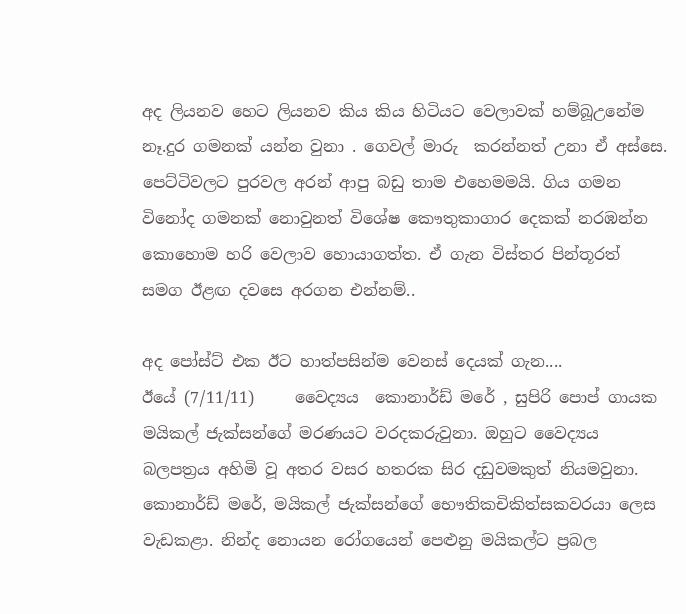අද ලියනව හෙට ලියනව කිය කිය හිටියට වෙලාවක් හම්බූඋනේම නෑ.දුර ගමනක් යන්න වුනා . ගෙවල් මාරු  කරන්නත් උනා ඒ අස්සෙ. පෙට්ටිවලට පුරවල අරන් ආපු බඩු තාම එහෙමමයි. ගිය ගමන විනෝද ගමනක් නොවුනත් විශේෂ කෞතුකාගාර දෙකක් නරඹන්න කොහොම හරි වෙලාව හොයාගත්ත. ඒ ගැන විස්තර පින්තූරත් සමග ඊළඟ දවසෙ අරගන එන්නම්..

අද පෝස්ට් එක ඊට හාත්පසින්ම වෙනස් දෙයක් ගැන....
ඊයේ (7/11/11)     වෛද්‍යය  කොනාර්ඩ් මරේ , සුපිරි පොප් ගායක මයිකල් ජැක්සන්ගේ මරණයට වරදකරුවුනා. ඔහුට වෛද්‍යය බලපත්‍රය අහිමි වූ අතර වසර හතරක සිර දඩුවමකුත් නියමවුනා.
කොනාර්ඩ් මරේ, මයිකල් ජැක්සන්ගේ භෞතිකචිකිත්සකවරයා ලෙස වැඩකළා. නින්ද නොයන රෝගයෙන් පෙළුනු මයිකල්ට ප්‍රබල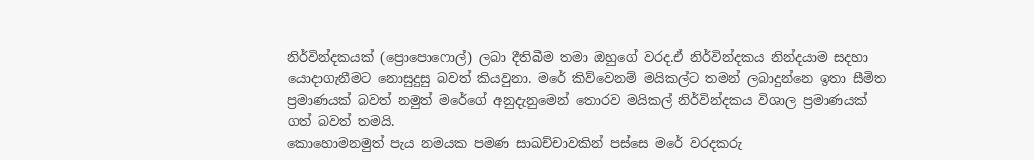නිර්වින්දකයක් (ප්‍රොපොෆොල්) ලබා දීතිබීම තමා ඔහුගේ වරද.ඒ නිර්වින්දකය නින්දයාම සදහා යොදාගැනීමට නොසුදුසු බවත් කියවුනා. මරේ කිව්වෙනම් මයිකල්ට තමන් ලබාදුන්නෙ ඉතා සීමිත ප්‍රමාණයක් බවත් නමුත් මරේගේ අනුදැනුමෙන් තොරව මයිකල් නිර්වින්දකය විශාල ප්‍රමාණයක් ගත් බවත් තමයි.
කොහොමනමුත් පැය නමයක පමණ සාඛච්චාවකින් පස්සෙ මරේ වරදකරු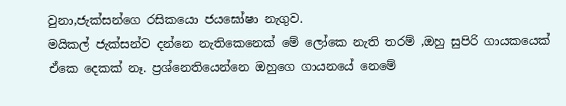වුනා,ජැක්සන්ගෙ රසිකයො ජයඝෝෂා නැගුව.
මයිකල් ජැක්සන්ව දන්නෙ නැතිකෙනෙක් මේ ලෝකෙ නැති තරම් ,ඔහු සුපිරි ගායකයෙක් ඒකෙ දෙකක් නෑ. ප්‍රශ්නෙතියෙන්නෙ ඔහුගෙ ගායනයේ නෙමේ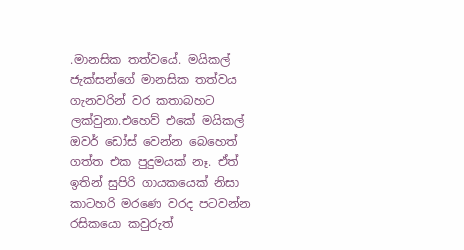.මානසික තත්වයේ. මයිකල් ජැක්සන්ගේ මානසික තත්වය ගැනවරින් වර කතාබහට ලක්වුනා.එහෙව් එකේ මයිකල් ඔවර් ඩෝස් වෙන්න බෙහෙත් ගත්ත එක පුදුමයක් නෑ. ඒත් ඉතින් සුපිරි ගායකයෙක් නිසා කාටහරි මරණෙ වරද පටවන්න රසිකයො කවුරුත්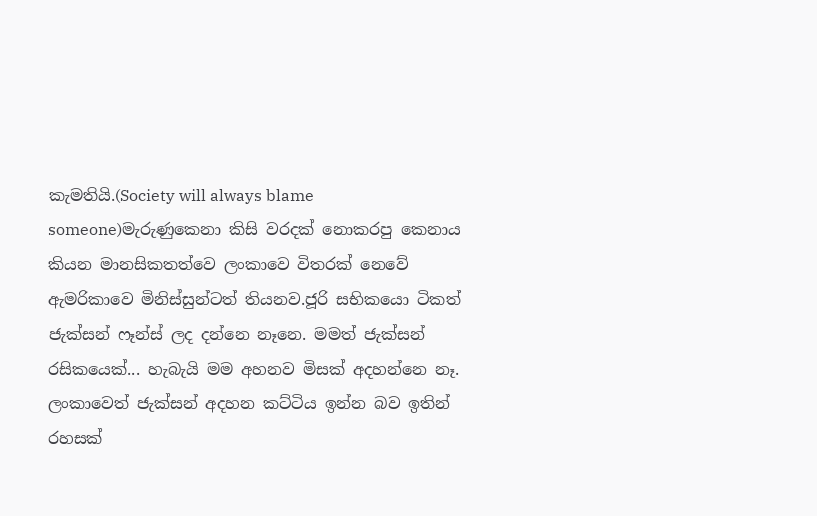කැමතියි.(Society will always blame someone)මැරුණුකෙනා කිසි වරදක් නොකරපු කෙනාය කියන මානසිකතත්වෙ ලංකාවෙ විතරක් නෙවේ ඇමරිකාවෙ මිනිස්සුන්ටත් තියනව.ජූරි සභිකයො ටිකත් ජැක්සන් ෆෑන්ස් ලද දන්නෙ නෑනෙ. මමත් ජැක්සන් රසිකයෙක්... හැබැයි මම අහනව මිසක් අදහන්නෙ නෑ. ලංකාවෙත් ජැක්සන් අදහන කට්ටිය ඉන්න බව ඉතින් රහසක්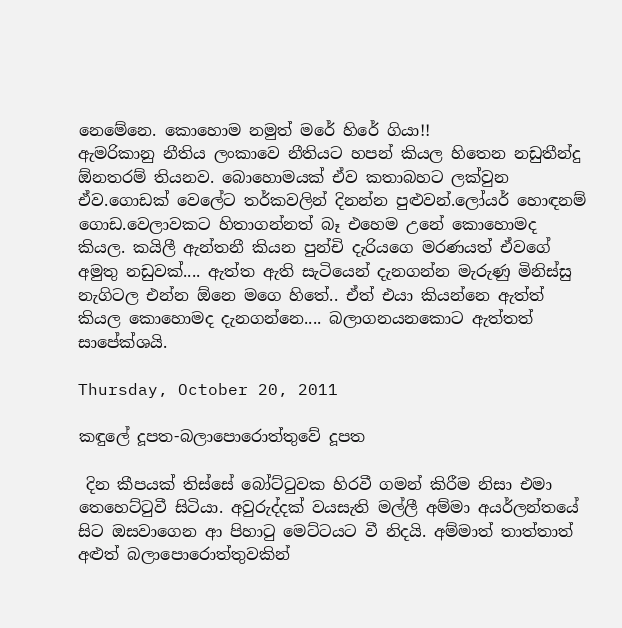නෙමේනෙ. කොහොම නමුත් මරේ හිරේ ගියා!!
ඇමරිකානු නීතිය ලංකාවෙ නීතියට හපන් කියල හිතෙන නඩුතීන්දු ඕනතරම් තියනව. බොහොමයක් ඒව කතාබහට ලක්වුන ඒව.ගොඩක් වෙලේට තර්කවලින් දිනන්න පුළුවන්.ලෝයර් හොඳනම් ගොඩ.වෙලාවකට හිතාගන්නත් බෑ එහෙම උනේ කොහොමද කියල. කයිලී ඇන්තනී කියන පුන්චි දැරියගෙ මරණයත් ඒවගේ අමුතු නඩුවක්.... ඇත්ත ඇති සැටියෙන් දැනගන්න මැරුණු මිනිස්සු නැගිටල එන්න ඕනෙ මගෙ හිතේ.. ඒත් එයා කියන්නෙ ඇත්ත් කියල කොහොමද දැනගන්නෙ.... බලාගනයනකොට ඇත්තත් සාපේක්ශයි.

Thursday, October 20, 2011

කඳුලේ දූපත-බලාපොරොත්තුවේ දූපත

 දින කීපයක් තිස්සේ බෝට්‍ටුවක හිරවී ගමන් කිරීම නිසා එමා තෙහෙට්‍ටුවී සිටියා. අවුරුද්දක් වයසැති මල්ලී අම්මා අයර්ලන්තයේ සිට ඔසවාගෙන ආ පිහා‍ටු මෙට්ටයට වී නිදයි. අම්මාත් තාත්තාත්  අළුත් බලාපොරොත්තුවකින්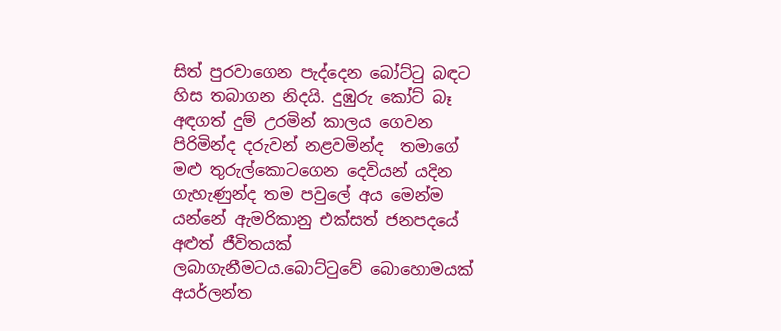සිත් පුරවාගෙන පැද්දෙන බෝට්‍ටු බඳට හිස තබාගන නිදයි. දුඹුරු කෝට් බෑ අඳගත් දුම් උරමින් කාලය ගෙවන පිරිමින්ද දරුවන් නළවමින්ද  තමාගේ මළු තුරුල්කොටගෙන දෙවියන් යදින ගැහැණුන්ද තම පවුලේ අය මෙන්ම යන්නේ ඇමරිකානු එක්සත් ජනපදයේ අළුත් ජීවිතයක් ලබාගැනීමටය.බොට්‍ටුවේ බොහොමයක් අයර්ලන්ත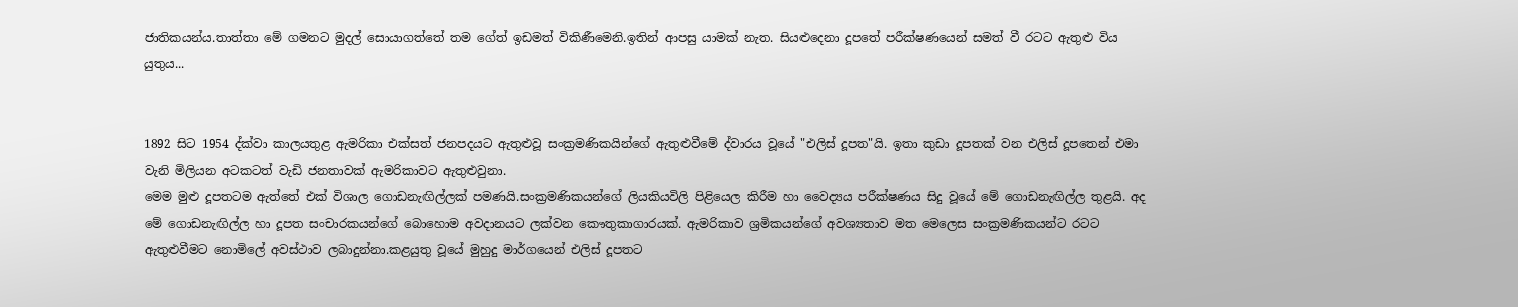ජාතිකයන්ය.තාත්තා මේ ගමනට මුදල් සොයාගත්තේ තම ගේත් ඉඩමත් විකිණීමෙනි.ඉතින් ආපසු යාමක් නැත. සියළුදෙනා දූපතේ පරීක්ෂණයෙන් සමත් වී රටට ඇතුළු විය යුතුය...


1892 සිට 1954 ද්ක්වා කාලයතුළ ඇමරිකා එක්සත් ජනපදයට ඇතුළුවූ සංක්‍රමණිකයින්ගේ ඇතුළුවීමේ ද්වාරය වූයේ "එලිස් දූපත"යි. ඉතා කුඩා දූපතක් වන එලිස් දූපතෙන් එමා වැනි මිලියන අටකටත් වැඩි ජනතාවක් ඇමරිකාවට ඇතුළුවුනා.
මෙම මුළු දූපතටම ඇත්තේ එක් විශාල ගොඩනැඟිල්ලක් පමණයි.සංක්‍රමණිකයන්ගේ ලියකියවිලි පිළියෙල කිරීම හා වෛද්‍යය පරීක්ෂණය සිදු වූයේ මේ ගොඩනැඟිල්ල තුළයි. අද මේ ගොඩනැඟිල්ල හා දූපත සංචාරකයන්ගේ බොහොම අවදානයට ලක්වන කෞතුකාගාරයක්. ඇමරිකාව ශ්‍රමිකයන්ගේ අවශ්‍යතාව මත මෙලෙස සංක්‍රමණිකයන්ට රටට ඇතුළුවීමට නොමිලේ අවස්ථාව ලබාදුන්නා.කළයුතු වූයේ මුහුදු මාර්ගයෙන් එලිස් දූපතට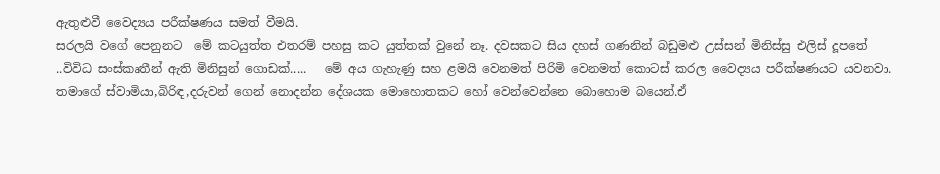ඇතුළුවී වෛද්‍යය පරීක්ෂණය සමත් වීමයි.
සරලයි වගේ පෙනුනට  මේ කටයුත්ත එතරම් පහසු කට යුත්තක් වුනේ නෑ. දවසකට සිය දහස් ගණනින් බඩුමළු උස්සන් මිනිස්සු එලිස් දූපතේ ..විවිධ සංස්කෘතීන් ඇති මිනිසුන් ගොඩක්.....   මේ අය ගැහැණු සහ ළමයි වෙනමත් පිරිමි වෙනමත් කොටස් කරල වෛද්‍යය පරීක්ෂණයට යවනවා. තමාගේ ස්වාමියා,බිරිඳ,දරුවන් ගෙන් නොදන්න දේශයක මොහොතකට හෝ වෙන්වෙන්නෙ බොහොම බයෙන්.ඒ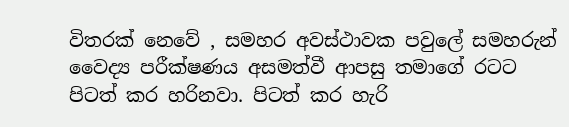විතරක් නෙවේ , සමහර අවස්ථාවක පවුලේ සමහරුන් වෛද්‍ය පරීක්ෂණය අසමත්වී ආපසු තමාගේ රටට පිටත් කර හරිනවා. පිටත් කර හැරි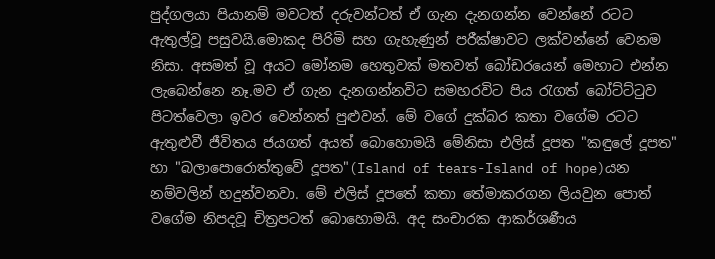පුද්ගලයා පියානම් මවටත් දරුවන්ටත් ඒ ගැන දැනගන්න වෙන්නේ රටට ඇතුල්වූ පසුවයි.මොකද පිරිමි සහ ගැහැණුන් පරීක්ෂාවට ලක්වන්නේ වෙනම නිසා. අසමත් වූ අයට මෝනම හෙතුවක් මතවත් බෝඩරයෙන් මෙහාට එන්න ලැබෙන්නෙ නෑ.මව ඒ ගැන දැනගන්නවිට සමහරවිට පිය ‍රැගත් බෝට්ට්‍ටුව පිටත්වෙලා ඉවර වෙන්නත් පුළුවන්. මේ වගේ දුක්බර කතා වගේම රටට ඇතුළුවී ජීවිතය ජයගත් අයත් බොහොමයි මේනිසා එලිස් දූපත "කඳුලේ දූපත" හා "බලාපොරොත්තුවේ දූපත"(Island of tears-Island of hope)යන නම්වලින් හදුන්වනවා. මේ එලිස් දූපතේ කතා තේමාකරගන ලියවුන පොත් වගේම නිපදවූ චිත්‍රපටත් බොහොමයි. අද සංචාරක ආකර්ශණීය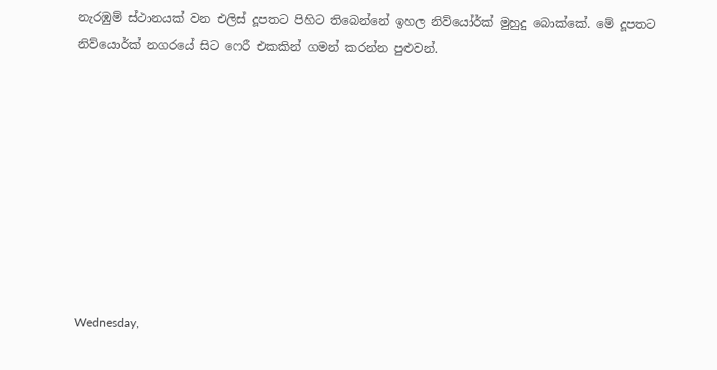නැරඹුම් ස්ථානයක් වන එලිස් දූපතට පිහිට තිබෙන්නේ ඉහල නිව්යෝර්ක් මුහුදු බොක්කේ. මේ දූපතට නිව්යොර්ක් නගරයේ සිට ෆෙරී එකකින් ගමන් කරන්න පුළුවන්.









Wednesday,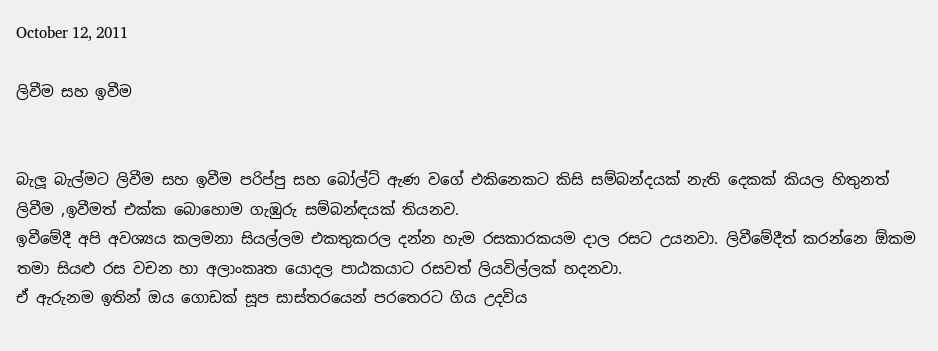October 12, 2011

ලිවීම සහ ඉවීම


බැලූ බැල්මට ලිවීම සහ ඉවීම පරිප්පු සහ බෝල්ට් ඇණ වගේ එකිනෙකට කිසි සම්බන්දයක් නැති දෙකක් කියල හිතුනත් ලිවීම ,ඉවීමත් එක්ක බොහොම ගැඹුරු සම්බන්ඳයක් තියනව.
ඉවීමේදී අපි අවශ්‍යය කලමනා සියල්ලම එකතුකරල දන්න හැම රසකාරකයම දාල රසට උයනවා. ලිවීමේදීත් කරන්නෙ ඕකම තමා සියළු රස වචන හා අලාංකෘත යොදල පාඨකයාට රසවත් ලියවිල්ලක් හදනවා.
ඒ ඇරුනම ඉතින් ඔය ගොඩක් සූප සාස්තරයෙන් පරතෙරට ගිය උදවිය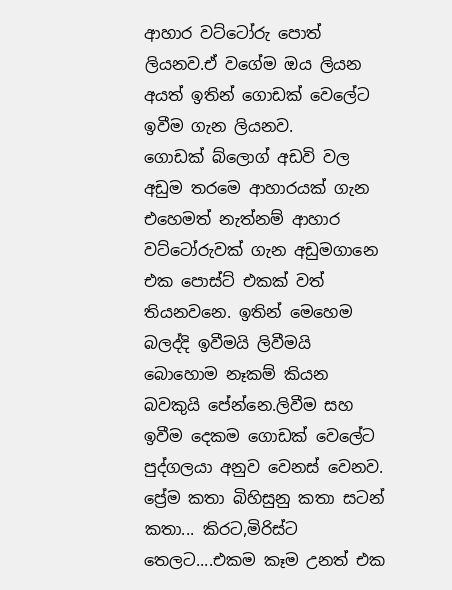ආහාර වට්ටෝරු පොත් ලියනව.ඒ වගේම ඔය ලියන අයත් ඉතින් ගොඩක් වෙලේට ඉවීම ගැන ලියනව.
ගොඩක් බ්ලොග් අඩවි වල අඩුම තරමෙ ආහාරයක් ගැන එහෙමත් නැත්නම් ආහාර වට්ටෝරුවක් ගැන අඩුමගානෙ එක පොස්ට් එකක් වත් තියනවනෙ. ඉතින් මෙහෙම බලද්දි ඉවීමයි ලිවීමයි බොහොම නෑකම් කියන බවකුයි පේන්නෙ.ලිවීම සහ ඉවීම දෙකම ගොඩක් වෙලේට පුද්ගලයා අනුව වෙනස් වෙනව. ප්‍රේම කතා බිහිසුනු කතා සටන් කතා... කිරට,මිරිස්ට තෙලට....එකම කෑම උනත් එක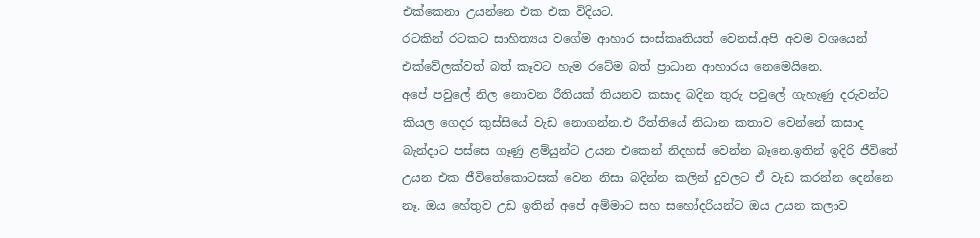එක්කෙනා උයන්නෙ එක එක විදියට.
රටකින් රටකට සාහිත්‍යය වගේම ආහාර සංස්කෘතියත් වෙනස්.අපි අවම වශයෙන් එක්වේලක්වත් බත් කෑවට හැම රටේම බත් ප්‍රාධාන ආහාරය නෙමෙයිනෙ.
අපේ පවුලේ නිල නොවන රීතියක් තියනව කසාද බදින තුරු පවුලේ ගැහැණු දරුවන්ට කියල ගෙදර කුස්සියේ වැඩ නොගන්න.එ රීත්තියේ නිධාන කතාව වෙන්නේ කසාද බැන්දාට පස්සෙ ගෑණු ළම්යුන්ට උයන එකෙන් නිදහස් වෙන්න බෑනෙ.ඉතින් ඉදිරි ජීවිතේ උයන එක ජීවිතේකොටසක් වෙන නිසා බදින්න කලින් දුවලට ඒ වැඩ කරන්න දෙන්නෙ නෑ. ඔය හේතුව උඩ ඉතින් අපේ අම්මාට සහ සහෝදරියන්ට ඔය උයන කලාව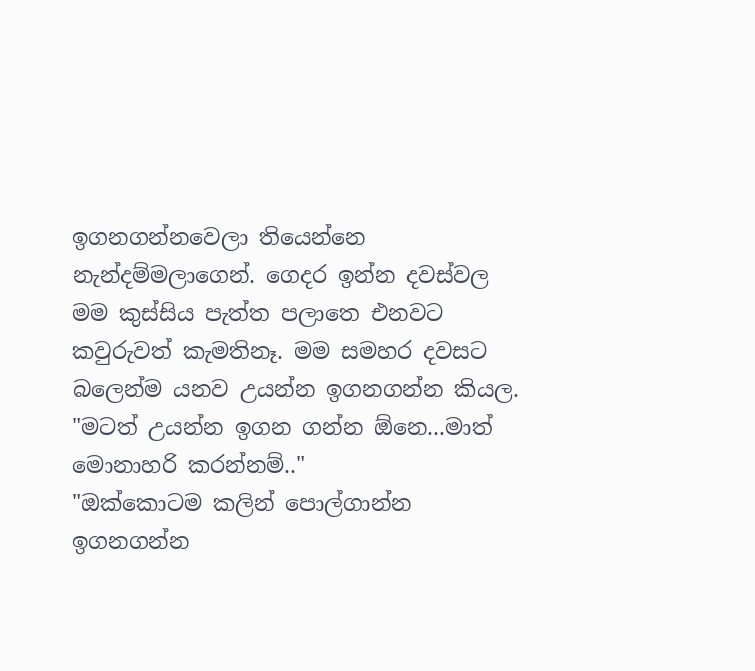ඉගනගන්නවෙලා තියෙන්නෙ නැන්දම්මලාගෙන්. ගෙදර ඉන්න දවස්වල මම කුස්සිය පැත්ත පලාතෙ එනවට කවුරුවත් කැමතිනෑ. මම සමහර දවසට බලෙන්ම යනව උයන්න ඉගනගන්න කියල.
"මටත් උයන්න ඉගන ගන්න ඕනෙ...මාත් මොනාහරි කරන්නම්.."
"ඔක්කොටම කලින් පොල්ගාන්න ඉගනගන්න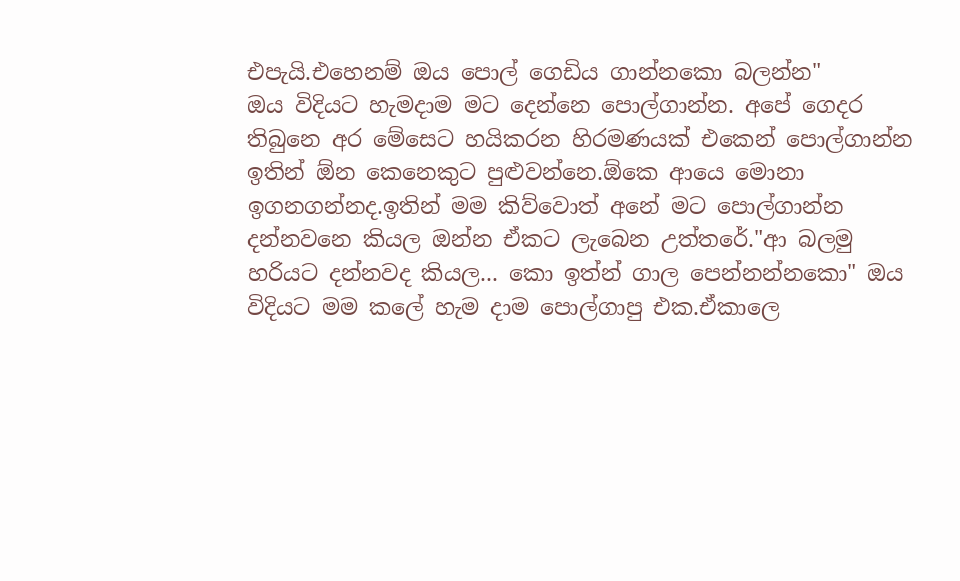එපැයි.එහෙනම් ඔය පොල් ගෙඩිය ගාන්නකො බලන්න"
ඔය විදියට හැමදාම මට දෙන්නෙ පොල්ගාන්න. අපේ ගෙදර තිබුනෙ අර මේසෙට හයිකරන හිරමණයක් එකෙන් පොල්ගාන්න ඉතින් ඕන කෙනෙකුට පුළුවන්නෙ.ඕකෙ ආයෙ මොනා ඉගනගන්නද.ඉතින් මම කිව්වොත් අනේ මට පොල්ගාන්න දන්නවනෙ කියල ඔන්න ඒකට ලැබෙන උත්තරේ."ආ බලමු හරියට දන්නවද කියල... කො ඉත්න් ගාල පෙන්නන්නකො" ඔය විදියට මම කලේ හැම දාම පොල්ගාපු එක.ඒකාලෙ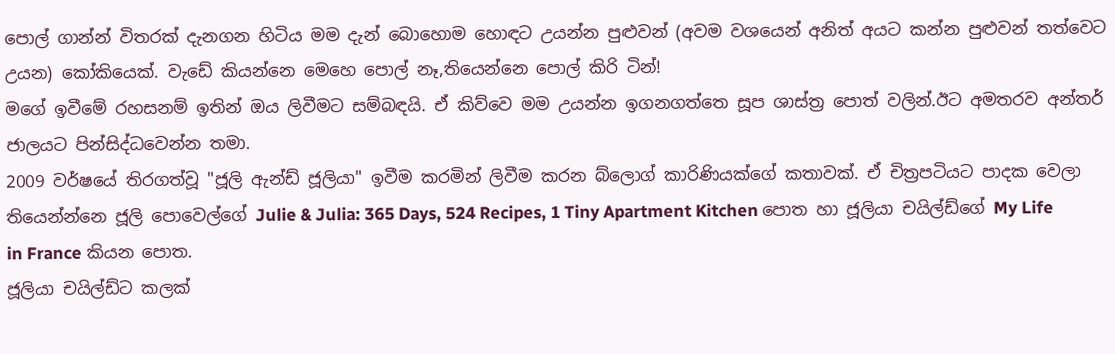පොල් ගාන්න් විතරක් දැනගන හිටිය මම දැන් බොහොම හොඳට උයන්න පුළුවන් (අවම වශයෙන් අනිත් අයට කන්න පුළුවන් තත්වෙට උයන) කෝකියෙක්. වැඩේ කියන්නෙ මෙහෙ පොල් නෑ,තියෙන්නෙ පොල් කිරි ටින්!
මගේ ඉවීමේ රහසනම් ඉතින් ඔය ලිවීමට සම්බඳයි. ඒ කිව්වෙ මම උයන්න ඉගනගත්තෙ සූප ශාස්ත්‍ර පොත් වලින්.ඊට අමතරව අන්තර් ජාලයට පින්සිද්ධවෙන්න තමා.
2009 වර්ෂයේ තිරගත්වූ "ජූලි ඇන්ඩ් ජූලියා" ඉවීම කරමින් ලිවීම කරන බ්ලොග් කාරිණියක්ගේ කතාවක්. ඒ චිත්‍රපටියට පාදක වෙලා තියෙන්න්නෙ ජූලි පොවෙල්ගේ Julie & Julia: 365 Days, 524 Recipes, 1 Tiny Apartment Kitchen පොත හා ජූලියා චයිල්ඩ්ගේ My Life in France කියන පොත.
ජූලියා චයිල්ඩ්ට කලක්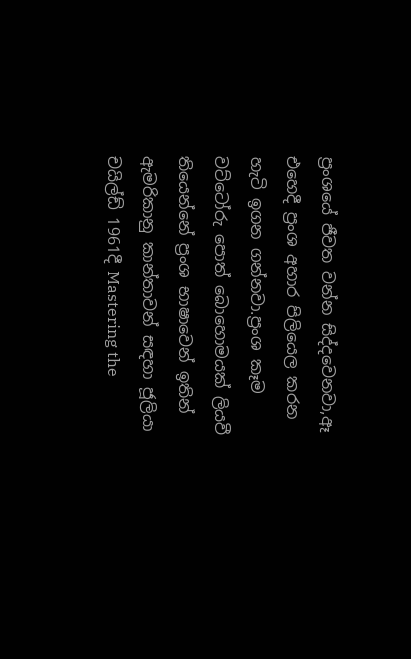ප්‍රංශයේ ජීවත වන්න සිද්දවෙනවා,ඈ එහෙදී ප්‍රංශ අහාර පිලියෙල කරන හැටි ඉගන ගන්නවා.ප්‍රංශ කෑම වට්ටෝරු පොත් බොහොමයක් ලියවී තියෙන්නේ ප්‍රංශ භාෂාවෙන් ඉතින් ඇමරිකානු කාන්තාවන් සඳහා ජූලියා චයිල්ඩ් 1961දී Mastering the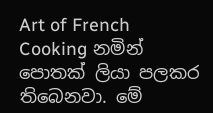Art of French Cooking නමින් පොතක් ලියා පලකර තිබෙනවා. මේ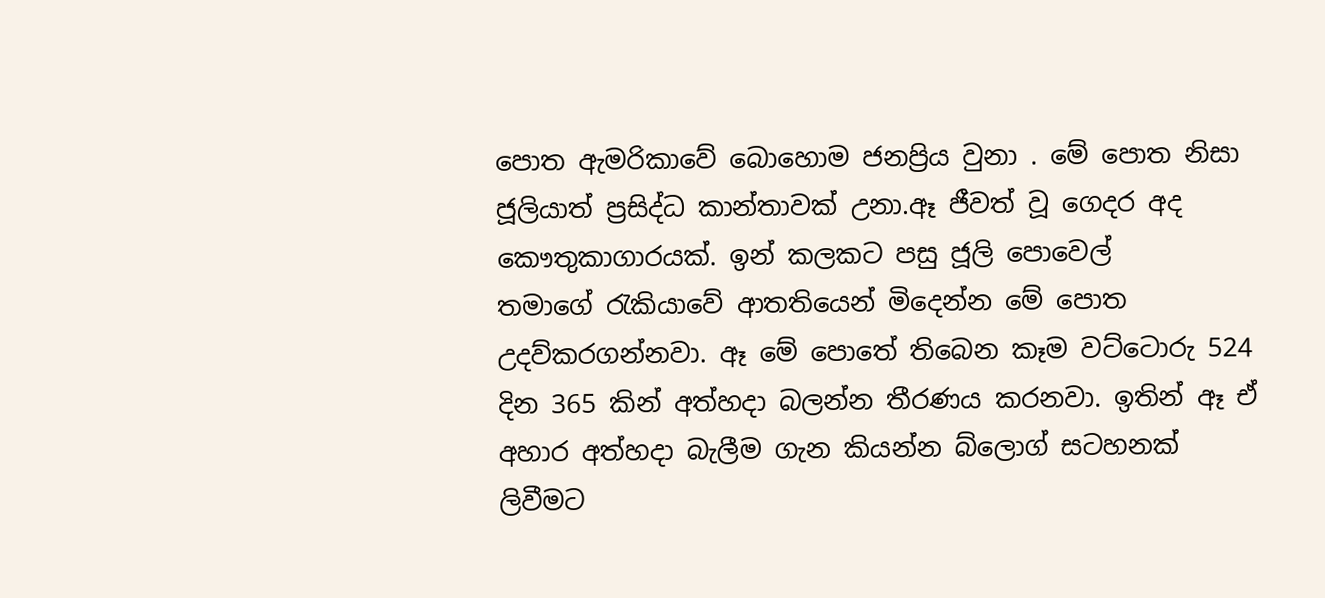පොත ඇමරිකාවේ බොහොම ජනප්‍රිය වුනා . මේ පොත නිසා ජූලියාත් ප්‍රසිද්ධ කාන්තාවක් උනා.ඈ ජීවත් වූ ගෙදර අද කෞතුකාගාරයක්. ඉන් කලකට පසු ජූලි පොවෙල් තමාගේ ‍රැකියාවේ ආතතියෙන් මිදෙන්න මේ පොත උදව්කරගන්නවා. ඈ මේ පොතේ තිබෙන කෑම වට්ටොරු 524 දින 365 කින් අත්හදා බලන්න තීරණය කරනවා. ඉතින් ඈ ඒ අහාර අත්හදා බැලීම ගැන කියන්න බ්ලොග් සටහනක් ලිවීමට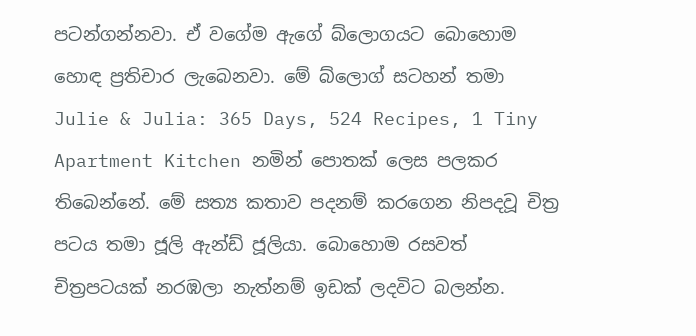පටන්ගන්නවා. ඒ වගේම ඇගේ බ්ලොගයට බොහොම හොඳ ප්‍රතිචාර ලැබෙනවා. මේ බ්ලොග් සටහන් තමා Julie & Julia: 365 Days, 524 Recipes, 1 Tiny Apartment Kitchen නමින් පොතක් ලෙස පලකර තිබෙන්නේ. මේ සත්‍ය කතාව පදනම් කරගෙන නිපදවූ චිත්‍ර පටය තමා ජූලි ඇන්ඩ් ජූලියා. බොහොම රසවත් චිත්‍රපටයක් නරඹලා නැත්නම් ඉඩක් ලදවිට බලන්න.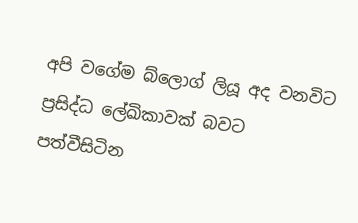අපි වගේම බ්ලොග් ලියූ අද වනවිට ප්‍රසිද්ධ ලේඛිකාවක් බවට පත්වීසිටින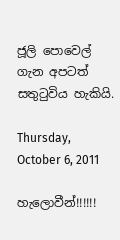ජූලි පොවෙල් ගැන අපටත් සතු‍ටුවිය හැකියි.

Thursday, October 6, 2011

හැලොවීන්!!!!!!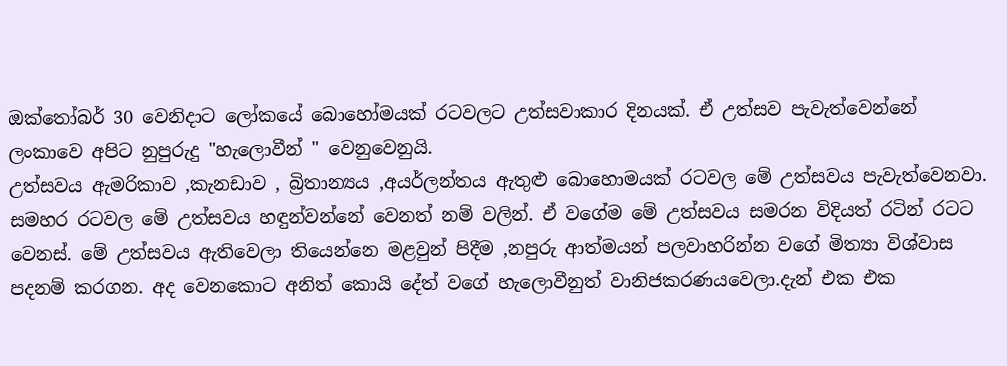ඔක්තෝබර් 30 වෙනිදාට ලෝකයේ බොහෝමයක් රටවලට උත්සවාකාර දිනයක්. ඒ උත්සව පැවැත්වෙන්නේ ලංකාවෙ අපිට නුපුරුදු "හැලොවීන් " වෙනුවෙනුයි.
උත්සවය ඇමරිකාව ,කැනඩාව , බ්‍රිතාන්‍යය ,අයර්ලන්තය ඇතුළු බොහොමයක් රටවල මේ උත්සවය පැවැත්වෙනවා. සමහර රටවල මේ උත්සවය හඳුන්වන්නේ වෙනත් නම් වලින්. ඒ වගේම මේ උත්සවය සමරන විදියත් රටින් රටට වෙනස්. මේ උත්සවය ඇතිවෙලා තියෙන්නෙ මළවුන් පිදීම ,නපුරු ආත්මයන් පලවාහරින්න වගේ මිත්‍යා විශ්වාස පදනම් කරගන. අද වෙනකොට අනිත් කොයි දේත් වගේ හැලොවීනුත් වානිජකරණයවෙලා.දැන් එක එක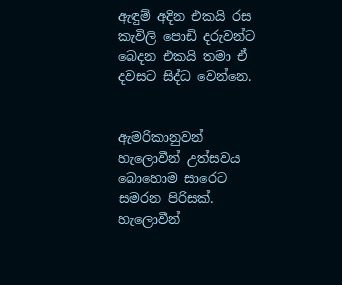ඇඳුම් අදින එකයි රස කැවිලි පොඩි දරුවන්ට බෙදන එකයි තමා ඒ දවසට සිද්ධ වෙන්නෙ.


ඇමරිකානුවන් හැලොවීන් උත්සවය බොහොම සාරෙට සමරන පිරිසක්. හැලොවීන්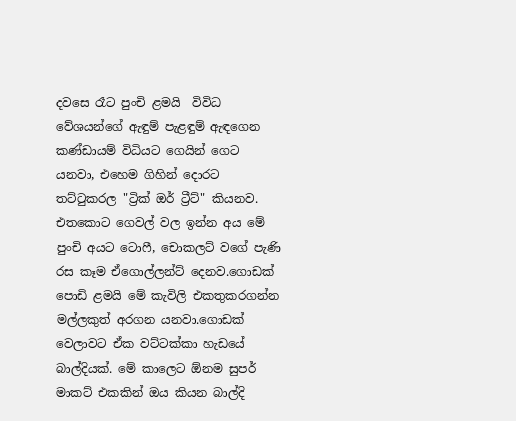දවසෙ රෑට පුංචි ළමයි  විවිධ වේශයන්ගේ ඇඳුම් පැළඳුම් ඇඳගෙන කණ්ඩායම් විධියට ගෙයින් ගෙට යනවා, එහෙම ගිහින් දොරට තට්‍ටුකරල "ට්‍රික් ඔර් ට්‍රීට්" කියනව. එතකොට ගෙවල් වල ඉන්න අය මේ පුංචි අයට ටොෆී, චොකලට් වගේ පැණි රස කෑම ඒගොල්ලන්ට් දෙනව.ගොඩක් පොඩි ළමයි මේ කැවිලි එකතුකරගන්න මල්ලකුත් අරගන යනවා.ගොඩක් වෙලාවට ඒක වට්ටක්කා හැඩයේ බාල්දියක්. මේ කාලෙට ඕනම සුපර් මාකට් එකකින් ඔය කියන බාල්දි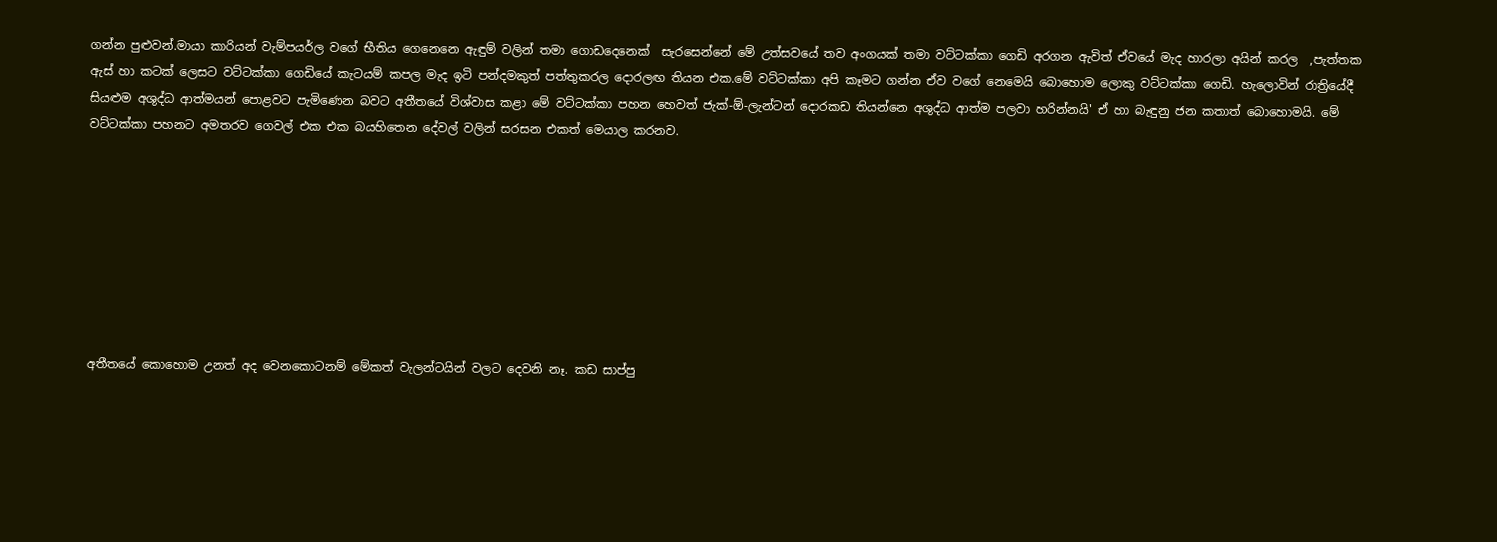ගන්න පුළුවන්.මායා කාරියන් වැම්පයර්ල වගේ භීතිය ගෙනෙනෙ ඇඳුම් වලින් තමා ගොඩදෙනෙක්  සැරසෙන්නේ මේ උත්සවයේ තව අංගයක් තමා වට්ටක්කා ගෙඩි අරගන ඇවිත් ඒවයේ මැද හාරලා අයින් කරල  ,පැත්තක ඇස් හා කටක් ලෙසට වට්ටක්කා ගෙඩියේ කැටයම් කපල මැද ඉටි පන්දමකුත් පත්තුකරල දොරලඟ තියන එක.මේ වට්ටක්කා අපි කෑමට ගන්න ඒව වගේ නෙමෙයි බොහොම ලොකු වට්ටක්කා ගෙඩි. හැලොවින් රාත්‍රියේදී සියළුම අශුද්ධ ආත්මයන් පොළවට පැමිණෙන බවට අතීතයේ විශ්වාස කළා මේ වට්ටක්කා පහන හෙවත් ජැක්-ඕ-ලැන්ටන් දොරකඩ තියන්නෙ අශුද්ධ ආත්ම පලවා හරින්නයි' ඒ හා බැඳුනු ජන කතාත් බොහොමයි. මේ වට්ටක්කා පහනට අමතරව ගෙවල් එක එක බයහිතෙන දේවල් වලින් සරසන එකත් මෙයාල කරනව.








අතීතයේ කොහොම උනත් අද වෙනකොටනම් මේකත් වැලන්ටයින් වලට දෙවනි නෑ. කඩ සාප්පු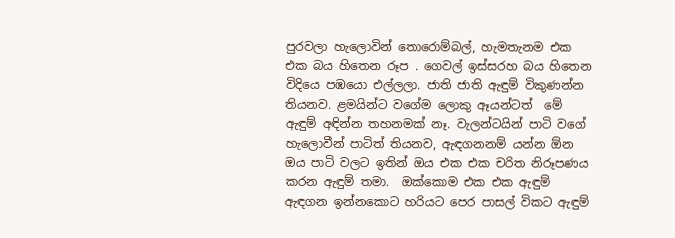පුරවලා හැලොවින් තොරොම්බල්, හැමතැනම එක එක බය හිතෙන රූප . ගෙවල් ඉස්සරහ බය හිතෙන විදියෙ පඹයො එල්ලලා. ජාති ජාති ඇඳුම් විකුණන්න තියනව. ළමයින්ට වගේම ලොකු ඈයන්ටත්  මේ ඇඳුම් අඳින්න තහනමක් නෑ. වැලන්ටයින් පාටි වගේ හැලොවීන් පාටිත් තියනව, ඇඳගනනම් යන්න ඕන ඔය පාටි වලට ඉතින් ඔය එක එක චරිත නිරූපණය කරන ඇඳුම් තමා.  ඔක්කොම එක එක ඇඳුම් ඇඳගන ඉන්නකොට හරියට පෙර පාසල් විකට ඇඳුම්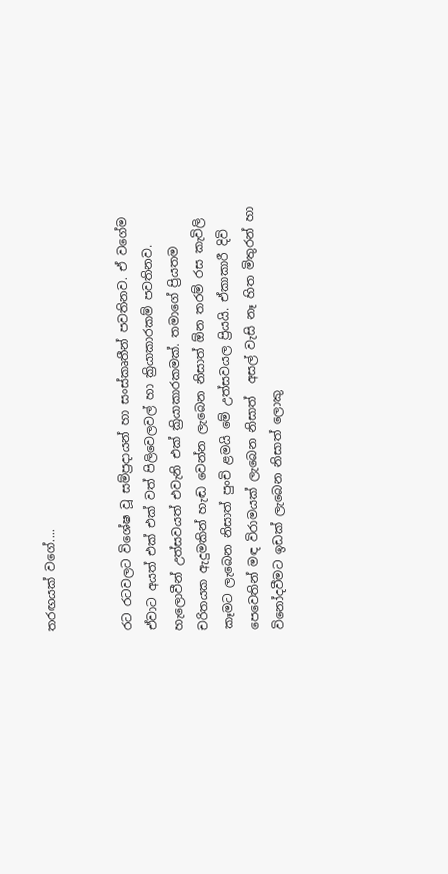තරඟයක් වගේ....


රට රටවලට විශේෂ වූ සම්ප්‍රදායන් හා සංස්කෘතීන් පවතිනව. ඒ වගේම ඒවාට අයත් එක් එක් වත් පිලිවෙලවල් හා ක්‍රියාකාරකම් පවතිනව. හැලොවීන් උත්සවයත් එවැනි එක් ක්‍රියාකාරකමක්. තමාගේ ප්‍රියතම චරිතයක ඇදුමකින් හැඬ වෙන්න ලැබෙන නිසාත් ඕන තරම් රස කැවිලි කෑමට ලැබෙන නිසාත් පුංචි ළමයි මේ උත්සවයල ප්‍රියයි. ඒකාකාරී දිවි පෙවෙතින් මඳ විරාමයක් ලැබෙන නිසාත්  අසල් වැසි නෑ හිත මිතුරන් හා විනෝදවීමට ඉඩක් ලැබෙන නිසාත් ලොකු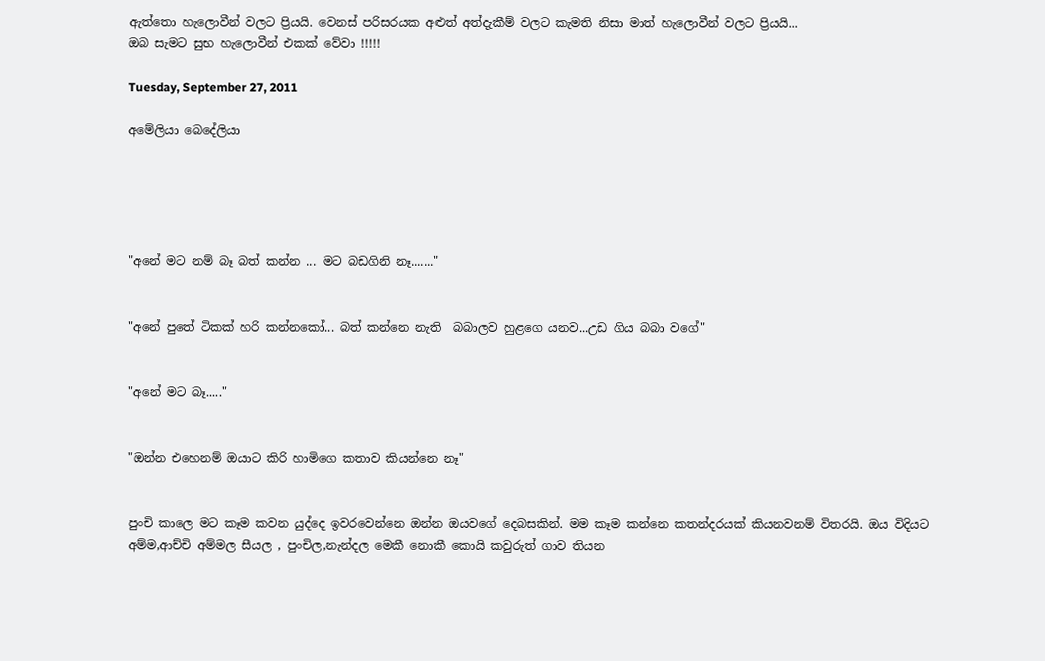ඇත්තො හැලොවීන් වලට ප්‍රියයි. වෙනස් පරිසරයක අළුත් අත්දැකීම් වලට කැමති නිසා මාත් හැලොවීන් වලට ප්‍රියයි...
ඔබ සැමට සුභ හැලොවීන් එකක් වේවා !!!!!

Tuesday, September 27, 2011

අමේලියා බෙදේලියා





"අනේ මට නම් බෑ බත් කන්න ... මට බඩගිනි නෑ......."


"අනේ පුතේ ටිකක් හරි කන්නකෝ... බත් කන්නෙ නැති  බබාලව හුළගෙ යනව...උඩ ගිය බබා වගේ"


"අනේ මට බෑ....."


"ඔන්න එහෙනම් ඔයාට කිරි හාමිගෙ කතාව කියන්නෙ නෑ"


පුංචි කාලෙ මට කෑම කවන යුද්දෙ ඉවරවෙන්නෙ ඔන්න ඔයවගේ දෙබසකින්. මම කෑම කන්නෙ කතන්දරයක් කියනවනම් විතරයි. ඔය විදියට අම්ම,ආච්චි අම්මල සීයල , පුංචිල,නැන්දල මෙකී නොකී කොයි කවුරුත් ගාව තියන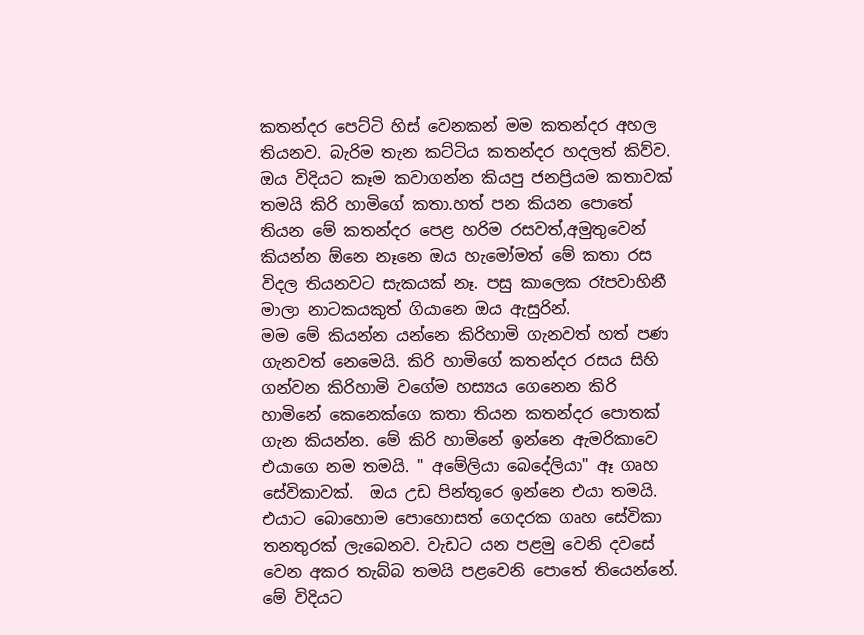කතන්දර පෙට්ටි හිස් වෙනකන් මම කතන්දර අහල තියනව. බැරිම තැන කට්ටිය කතන්දර හදලත් කිව්ව. ඔය විදියට කෑම කවාගන්න කියපු ජනප්‍රියම කතාවක් තමයි කිරි හාමිගේ කතා.හත් පන කියන පොතේ තියන මේ කතන්දර පෙළ හරිම රසවත්,අමුතුවෙන් කියන්න ඕනෙ නෑනෙ ඔය හැමෝමත් මේ කතා රස විදල තියනවට සැකයක් නෑ. පසු කාලෙක රෑපවාහිනී මාලා නාටකයකුත් ගියානෙ ඔය ඇසුරින්.
මම මේ කියන්න යන්නෙ කිරිහාමි ගැනවත් හත් පණ ගැනවත් නෙමෙයි. කිරි හාමිගේ කතන්දර රසය සිහි ගන්වන කිරිහාමි වගේම හස්‍යය ගෙනෙන කිරි හාමිනේ කෙනෙක්ගෙ කතා තියන කතන්දර පොතක් ගැන කියන්න. මේ කිරි හාමිනේ ඉන්නෙ ඇමරිකාවෙ  එයාගෙ නම තමයි. " අමේලියා බෙදේලියා" ඈ ගෘහ සේවිකාවක්.  ඔය උඩ පින්තූරෙ ඉන්නෙ එයා තමයි. එයාට බොහොම පොහොසත් ගෙදරක ගෘහ සේවිකා තනතුරක් ලැබෙනව. වැඩට යන පළමු වෙනි දවසේ වෙන අකර තැබ්බ තමයි පළවෙනි පොතේ තියෙන්නේ. මේ විදියට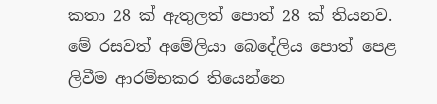කතා 28 ක් ඇතුලත් පොත් 28 ක් තියනව. මේ රසවත් අමේලියා බෙදේලිය පොත් පෙළ ලිවීම ආරම්භකර තියෙන්නෙ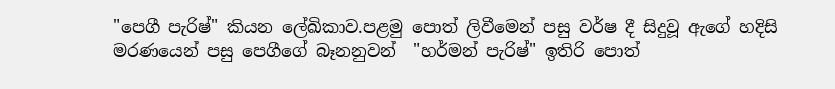"පෙගී පැරිෂ්" කියන ලේඛිකාව.පළමු පොත් ලිවීමෙන් පසු වර්ෂ දී සිදුවූ ඇගේ හදිසි මරණයෙන් පසු පෙගීගේ බෑනනුවන්  "හර්මන් පැරිෂ්" ඉතිරි පොත්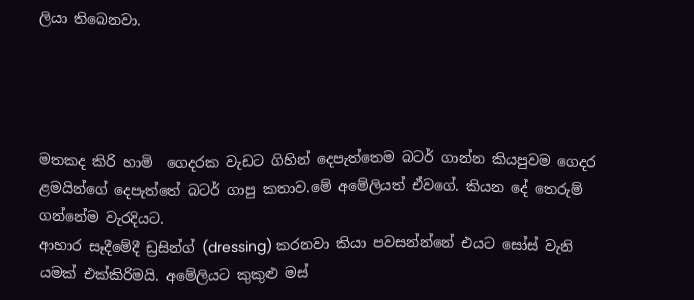ලියා තිබෙනවා.




මතකද කිරි හාමි  ගෙදරක වැඩට ගිහින් දෙපැත්තෙම බටර් ගාන්න කියපුවම ගෙදර ළමයින්ගේ දෙපැත්තේ බටර් ගාපු කතාව.මේ අමේලියත් ඒවගේ. කියන දේ තෙරුම් ගන්නේම වැරදියට.
ආහාර සෑදීමේදී ඩ්‍රසින්ග් (dressing) කරනවා කියා පවසන්න්නේ එයට සෝස් වැනි යමක් එක්කිරිමයි. අමේලියට කුකුළු මස්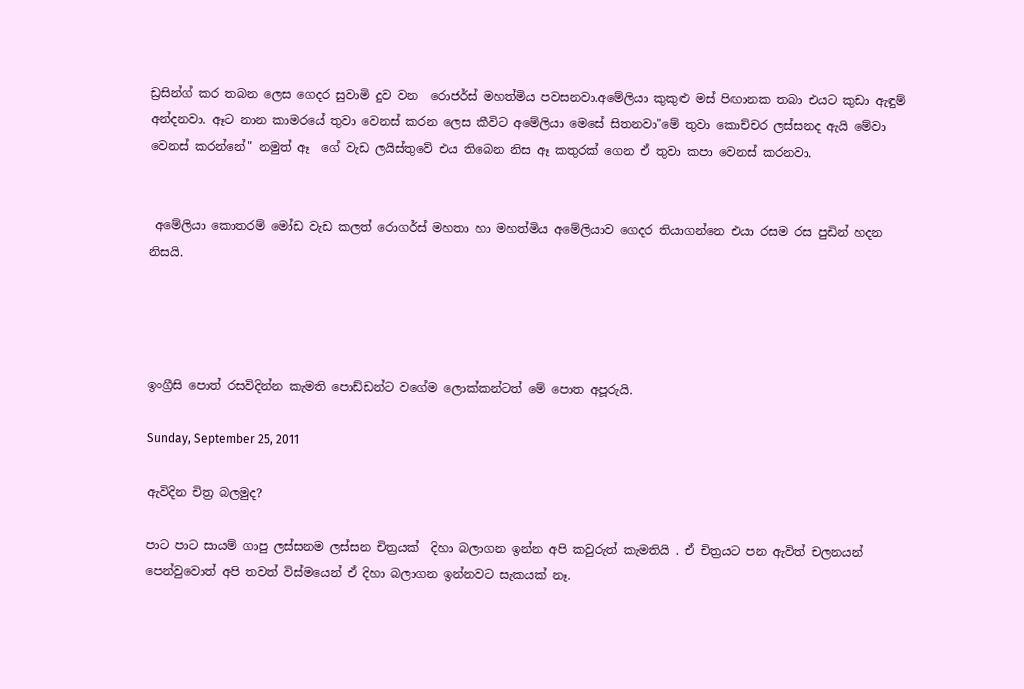ඩ්‍රසින්ග් කර තබන ලෙස ගෙදර සුවාමි දුව වන  රොජර්ස් මහත්මිය පවසනවා.අමේලියා කුකුළු මස් පිඟානක තබා එයට කුඩා ඇඳුම්  අන්දනවා. ඈට නාන කාමරයේ තුවා වෙනස් කරන ලෙස කීවිට අමේලියා මෙසේ සිතනවා"මේ තුවා කොච්චර ලස්සනද ඇයි මේවා වෙනස් කරන්නේ" නමුත් ඈ  ගේ වැඩ ලයිස්තුවේ එය තිබෙන නිස ඈ කතුරක් ගෙන ඒ තුවා කපා වෙනස් කරනවා.


 අමේලියා කොතරම් ‍මෝඩ වැඩ කලත් රොගර්ස් මහතා හා මහත්මිය අමේලියාව ගෙදර තියාගන්නෙ එයා රසම රස පුඩින් හදන නිසයි.




ඉංග්‍රීසි පොත් රසවිදින්න කැමති පොඩ්ඩන්ට වගේම ලොක්කන්ටත් මේ පොත අපූරුයි.

Sunday, September 25, 2011

ඇවිදින චිත්‍ර බලමුද?

පාට පාට සායම් ගාපු ලස්සනම ලස්සන චිත්‍රයක්  දිහා බලාගන ඉන්න අපි කවුරුත් කැමතියි . ඒ චිත්‍රයට පන ඇවිත් චලනයන් පෙන්වුවොත් අපි තවත් විස්මයෙන් ඒ දිහා බලාගන ඉන්නවට සැකයක් නෑ.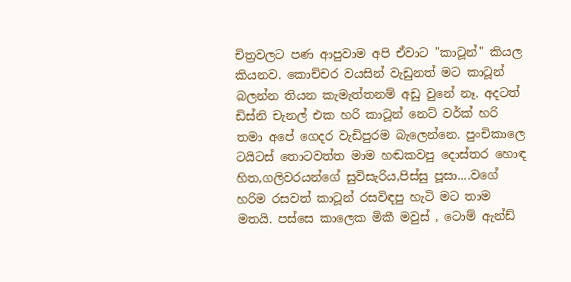චිත්‍රවලට පණ ආපුවාම අපි ඒවාට "කාටූන්" කියල කියනව. කොච්චර වයසින් වැඩුනත් මට කාටූන් බලන්න තියන කැමැත්තනම් අඩු වුනේ නෑ. අදටත් ඩිස්නි චැනල් එක හරි කාටූන් නෙට් වර්ක් හරි තමා අපේ ගෙදර වැඩිපුරම බැලෙන්නෙ. පුංචිකාලෙ ටයිටස් තොටවත්ත මාම හඬකවපු දොස්තර හොඳ හිත,ගලිවරයන්ගේ සුවිසැරිය,පිස්සු පූසා....වගේ හරිම රසවත් කාටූන් රසවිඳපු හැටි මට තාම මතයි. පස්සෙ කාලෙක මිකී මවුස් , ටොම් ඇන්ඩ්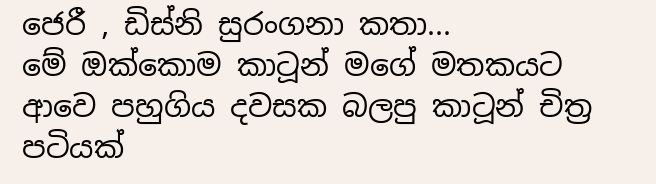ජෙරී , ඩිස්නි සුරංගනා කතා...
මේ ඔක්කොම කාටූන් මගේ මතකයට ආවෙ පහුගිය දවසක බලපු කාටූන් චිත්‍ර පටියක්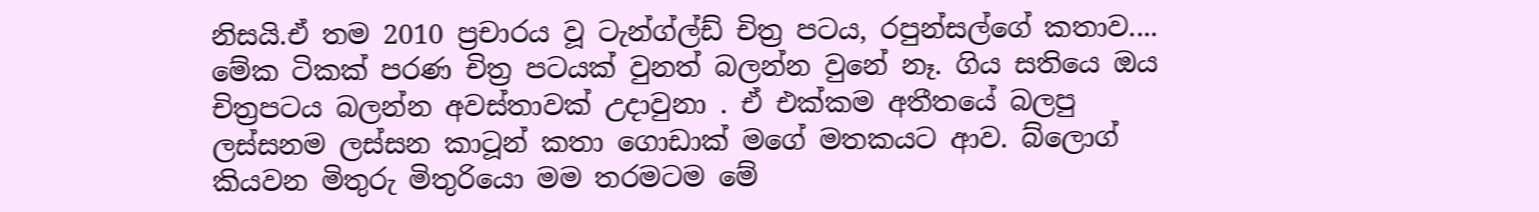නිසයි.ඒ තම 2010 ප්‍රචාරය වූ ටැන්ග්ල්ඩ් චිත්‍ර පටය, රපුන්සල්ගේ කතාව.... මේක ටිකක් පරණ චිත්‍ර පටයක් වුනත් බලන්න වුනේ නෑ. ගිය සතියෙ ඔය චිත්‍රපටය බලන්න අවස්තාවක් උදාවුනා . ඒ එක්කම අතීතයේ බලපු ලස්සනම ලස්සන කාටූන් කතා ගොඩාක් මගේ මතකයට ආව. බ්ලොග් කියවන මිතුරු මිතුරියො මම තරමටම මේ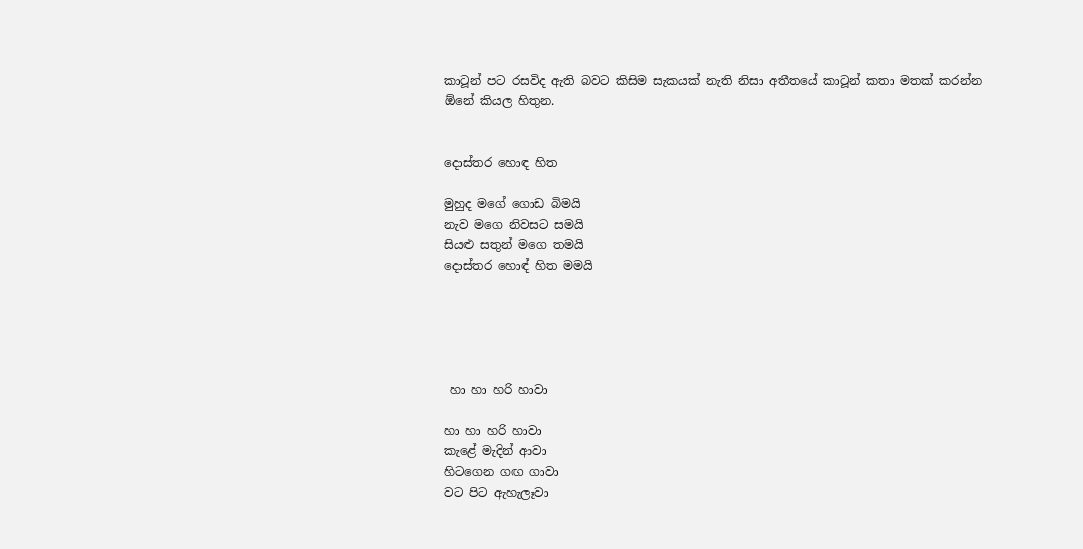කාටූන් පට රසවිද ඇති බවට කිසිම සැකයක් නැති නිසා අතීතයේ කාටූන් කතා මතක් කරන්න ඕනේ කියල හිතුන.


දොස්තර හොඳ හිත

මුහුද මගේ ගොඩ බිමයි
නැව මගෙ නිවසට සමයි
සියළු සතුන් මගෙ තමයි
දොස්තර හොඳ් හිත මමයි





 හා හා හරි හාවා

හා හා හරි හාවා
කැළේ මැදින් ආවා
හිටගෙන ගඟ ගාවා
වට පිට ඇහැලෑවා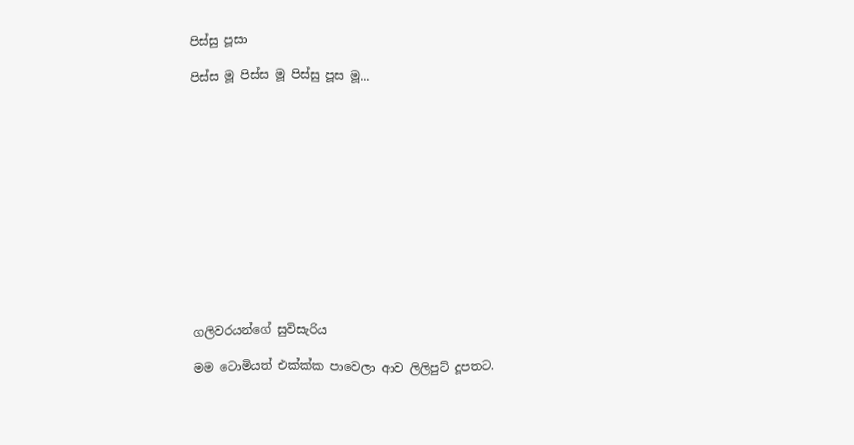පිස්සු පූසා

පිස්ස මූ පිස්ස මූ පිස්සු පූස මූ...













ගලිවරයන්ගේ සුවිසැරිය

මම ටොමියත් එක්ක්ක පාවෙලා ආව ලිලිපුට් දූපතට.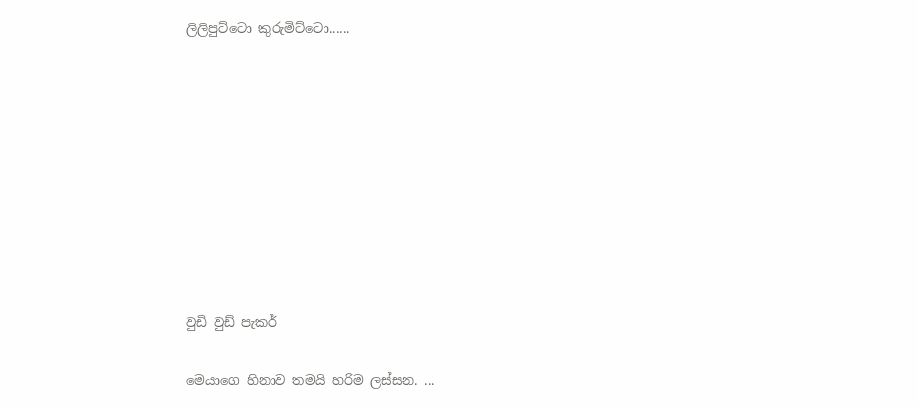ලිලිපුට්ටො කුරුමිට්ටො......









වුඩි වුඩ් පැකර්

මෙයාගෙ හිනාව තමයි හරිම ලස්සන. ...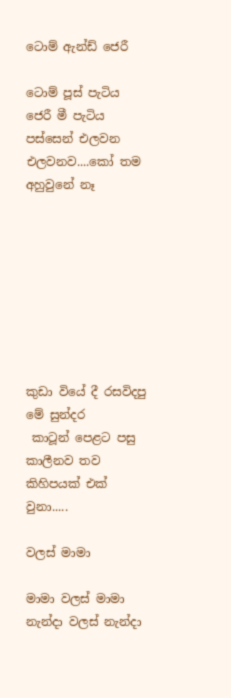ටොම් ඇන්ඩ් ජෙරී

ටොම් පූස් පැටිය ජෙරී මී පැටිය පස්සෙන් එලවන එලවනව....කෝ තම අහුවුනේ නෑ








කුඩා වියේ දී රසවිදපු මේ සුන්දර
 කාටූන් පෙළට පසු කාලීනව තව කිහිපයක් එක් වුනා.....

වලස් මාමා

මාමා වලස් මාමා
නැන්දා වලස් නැන්දා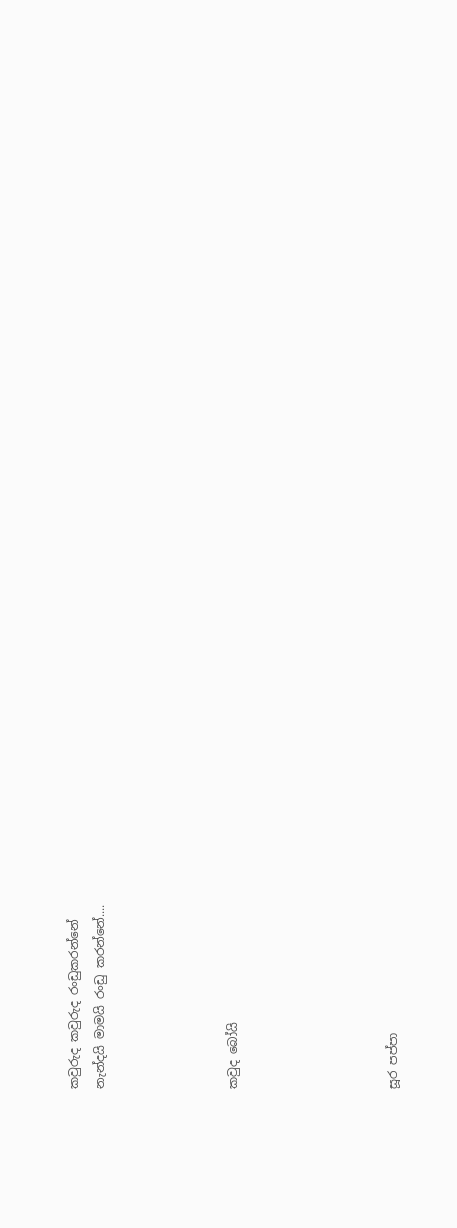කවුරුද කවුරුද රංඩුකරන්නේ
නැන්දයි මාමයි රංඩු කරන්නේ....




කවුද බෝයි





සූර පප්පා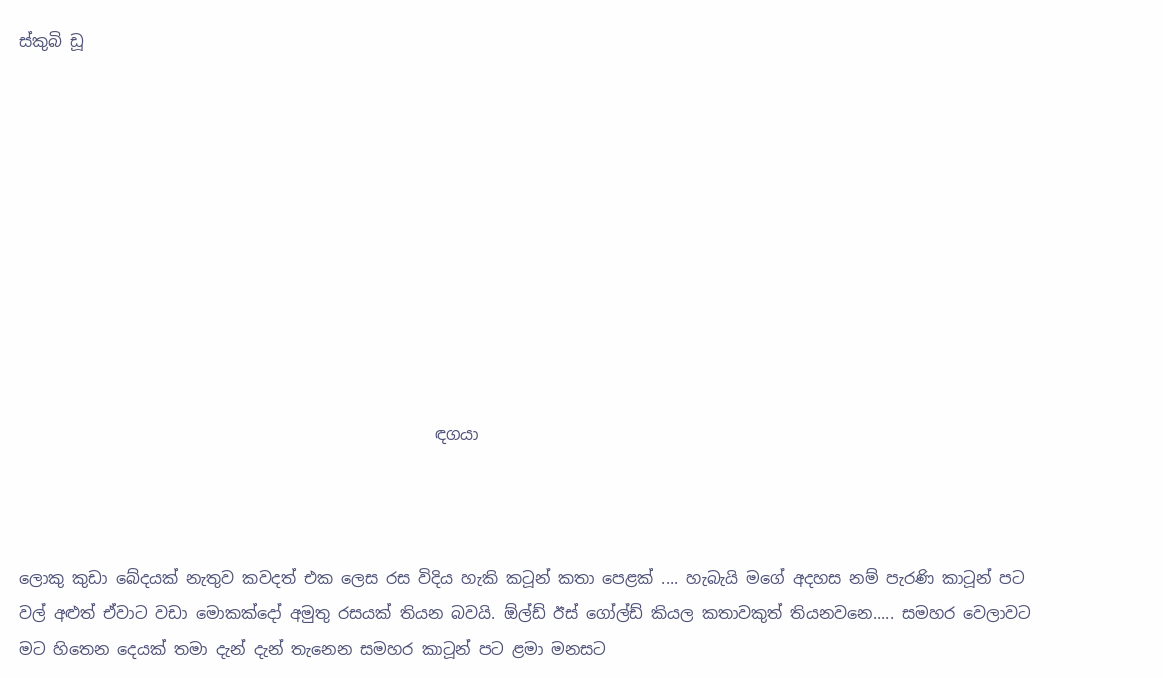ස්කුබි ඩූ










                                                    ඳගයා



ලොකු කුඩා බේදයක් නැතුව කවදත් එක ලෙස රස විදිය හැකි කටූන් කතා පෙළක් .... හැබැයි මගේ අදහස නම් පැරණි කාටූන් පට වල් අළුත් ඒවාට වඩා මොකක්දෝ අමුතු රසයක් තියන බවයි. ඕල්ඩ් ඊස් ගෝල්ඩ් කියල කතාවකුත් තියනවනෙ..... සමහර වෙලාවට මට හිතෙන දෙයක් තමා දැන් දැන් තැනෙන සමහර කාටූන් පට ළමා මනසට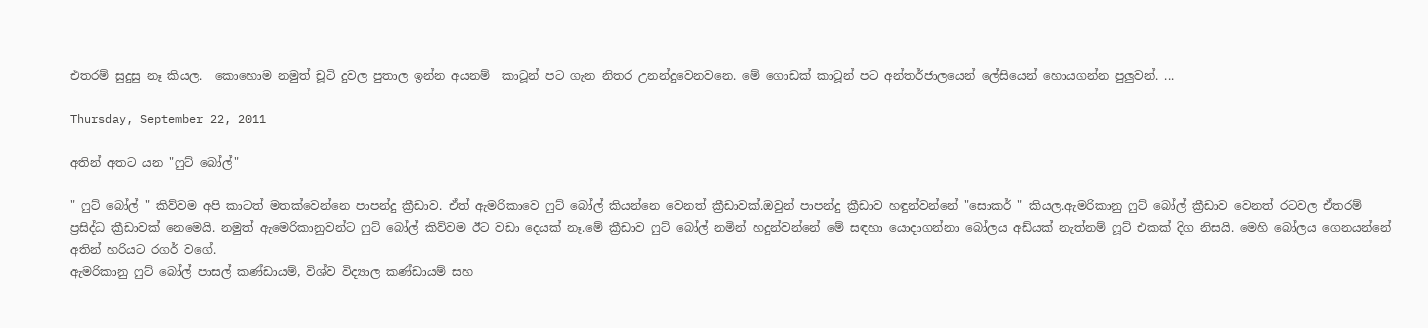එතරම් සුදුසු නෑ කියල.  කොහොම නමුත් චූටි දුවල පුතාල ඉන්න අයනම්  කාටූන් පට ගැන නිතර උනන්දුවෙනවනෙ. මේ ගොඩක් කාටූන් පට අන්තර්ජාලයෙන් ලේසියෙන් හොයගන්න පුලුවන්. ...

Thursday, September 22, 2011

අතින් අතට යන "ෆුට් බෝල්"

" ෆුට් බෝල් " කිව්වම අපි කාටත් මතක්වෙන්නෙ පාපන්දු ක්‍රීඩාව. ඒත් ඇමරිකාවෙ ෆුට් බෝල් කියන්නෙ වෙනත් ක්‍රීඩාවක්.ඔවුන් පාපන්දු ක්‍රීඩාව හඳුන්වන්නේ "සොකර් " කියල.ඇමරිකානු ෆුට් බෝල් ක්‍රීඩාව වෙනත් රටවල ඒතරම් ප්‍රසිද්ධ ක්‍රීඩාවක් නෙමෙයි. නමුත් ඇමෙරිකානුවන්ට ෆුට් බෝල් කිව්වම ඊට වඩා දෙයක් නෑ.මේ ක්‍රීඩාව ෆුට් බෝල් නමින් හදුන්වන්නේ මේ සඳහා යොදාගන්නා බෝලය අඩ්යක් නැත්නම් ෆූට් එකක් දිග නිසයි. මෙහි බෝලය ගෙනයන්නේ අතින් හරියට රගර් වගේ.
ඇමරිකානු ෆුට් බෝල් පාසල් කණ්ඩායම්, විශ්ව විද්‍යාල කණ්ඩායම් සහ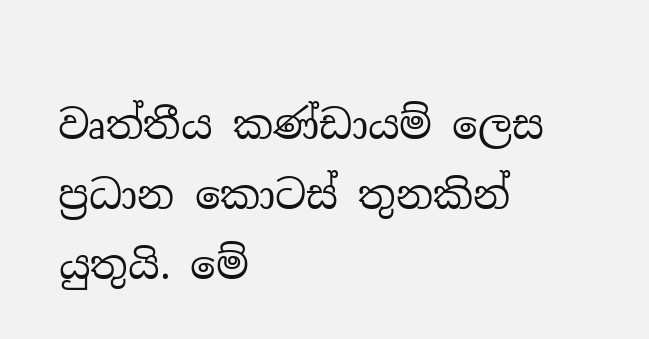වෘත්තීය කණ්ඩායම් ලෙස ප්‍රධාන කොටස් තුනකින් යුතුයි. මේ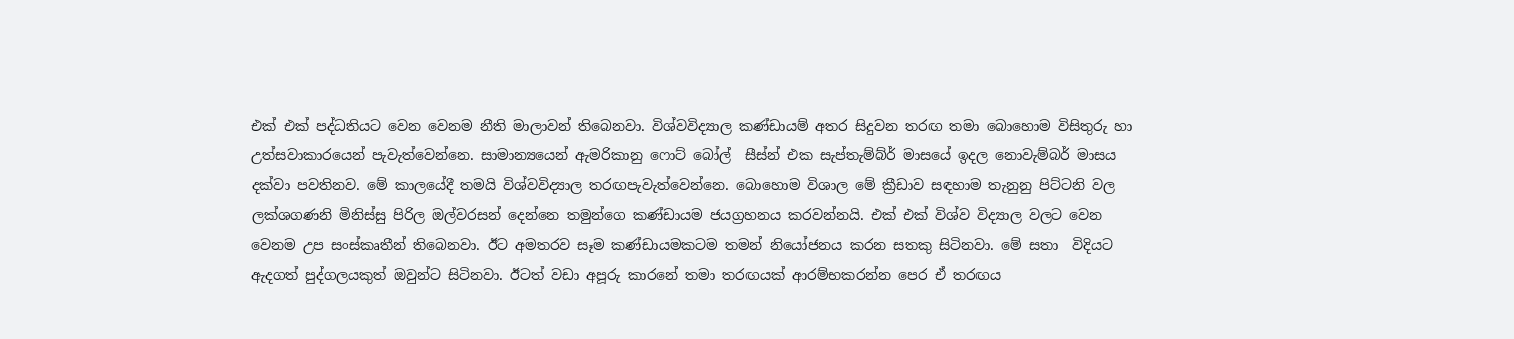එක් එක් පද්ධතියට වෙන වෙනම නීති මාලාවන් තිබෙනවා. විශ්වවිද්‍යාල කණ්ඩායම් අතර සිදුවන තරඟ තමා බොහොම විසිතුරු හා උත්සවාකාරයෙන් පැවැත්වෙන්නෙ. සාමාන්‍යයෙන් ඇමරිකානු ෆොට් බෝල්  සීස්න් එක සැප්තැම්බ්ර් මාසයේ ඉදල නොවැම්බර් මාසය දක්වා පවතිනව. මේ කාලයේදී තමයි විශ්වවිද්‍යාල තරඟපැවැත්වෙන්නෙ. බොහොම විශාල මේ ක්‍රීඩාව සඳහාම තැනුනු පිට්ටනි වල ලක්ශගණනි මිනිස්සු පිරිල ඔල්වරසන් දෙන්නෙ තමුන්ගෙ කණ්ඩායම ජයග්‍රහනය කරවන්නයි. එක් එක් විශ්ව විද්‍යාල වලට වෙන වෙනම උප සංස්කෘතීන් තිබෙනවා. ඊට අමතරව සෑම කණ්ඩායමකටම තමන් නියෝජනය කරන සතකු සිටිනවා. මේ සතා  විදියට ඇදගත් පුද්ගලයකුත් ඔවුන්ට සිටිනවා. ඊටත් වඩා අපූරු කාරනේ තමා තරඟයක් ආරම්භකරන්න පෙර ඒ තරඟය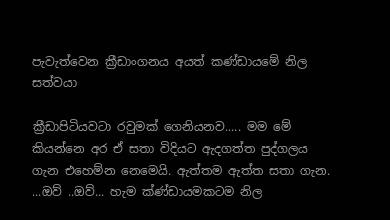පැවැත්වෙන ක්‍රීඩාංගනය අයත් කණ්ඩායමේ නිල සත්වයා

ක්‍රීඩාපිටියවටා රවුමක් ගෙනියනව..... මම මේ කියන්නෙ අර ඒ සතා විදියට ඇදගත්ත පුද්ගලය ගැන එහෙම්න නෙමෙයි. ඇත්තම ඇත්ත සතා ගැන. ...ඔව් ..ඔව්... හැම ක්ණ්ඩායමකටම නිල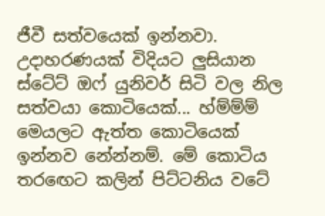ජීවී සත්වයෙක් ඉන්නවා. උදාහරණයක් විදියට ලුසියාන ස්ටේට් ඔෆ් යුනිවර් සිටි වල නිල සත්වයා කොටියෙක්... හ්ම්ම්ම් මෙයලට ඇත්ත කොටියෙක් ඉන්නව නේන්නම්. මේ කොටිය තර‍ඟෙට කලින් පිට්ටනිය වටේ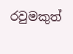රවුමකුත්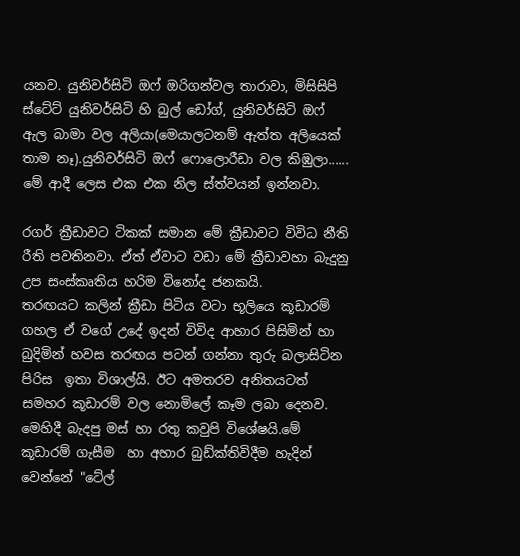යනව. යුනිවර්සිටි ඔෆ් ඔරිගන්වල තාරාවා, මිසිසිපි ස්ටේට් යුනිවර්සිටි හි බුල් ඩෝග්, යුනිවර්සිටි ඔෆ් ඇල බාමා වල අලියා(මෙයාලටනම් ඇත්ත අලියෙක් තාම නෑ).යුනිවර්සිටි ඔෆ් ෆොලොරීඩා වල කිඹුලා...... මේ ආදී ලෙස එක එක නිල ස්ත්වයන් ඉන්නවා.

රගර් ක්‍රීඩාවට ටිකක් සමාන මේ ක්‍රීඩාවට විවිධ නීති රීති පවතිනවා. ඒත් ඒවාට වඩා මේ ක්‍රීඩාවහා බැදුනු උප සංස්කෘතිය හරිම විනෝද ජනකයි.
තරඟයට කලින් ක්‍රීඩා පිටිය වටා භූලියෙ කූඩාරම් ගහල ඒ වගේ උදේ ඉදන් විවිද ආහාර පිසිමින් හා බුදිමින් හවස තරඟය පටන් ගන්නා තුරු බලාසිටින පිරිස  ඉතා විශාල්යි. ඊට අමතරව අනිතයටත් සමහර කූඩාරම් වල නොමිලේ කෑම ලබා දෙනව. මෙහිදී බැදපු මස් හා රතු කවුපි විශේෂයි.මේ කූඩාරම් ගැසීම  හා අහාර බුඩ්ක්තිවිදීම හැදින් වෙන්නේ "ටේල්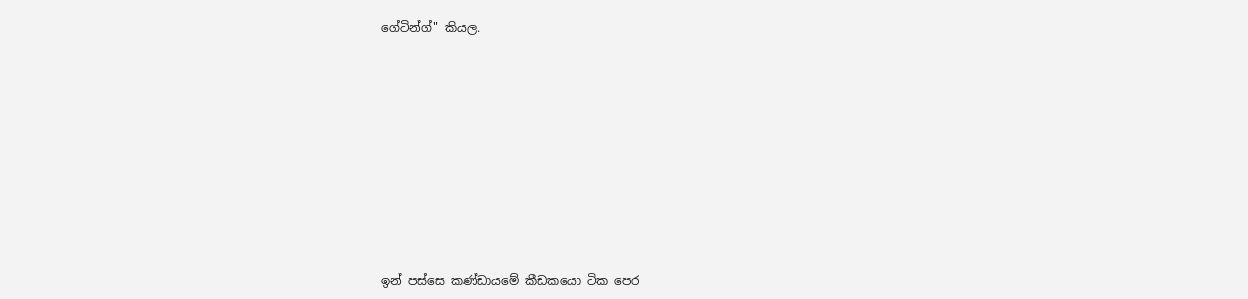ගේටින්ග්" කියල.










ඉන් පස්සෙ කණ්ඩායමේ කීඩකයො ටික පෙර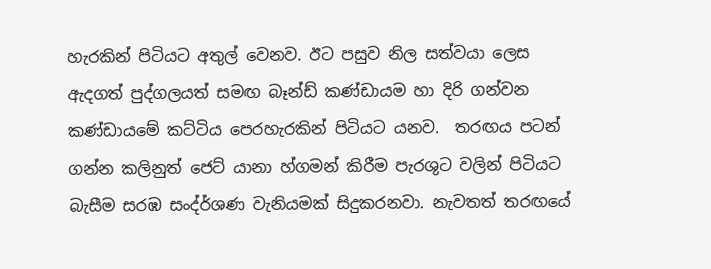හැරකින් පිටියට අතුල් වෙනව. ඊට පසුව නිල සත්වයා ලෙස ඇදගත් පුද්ගලයත් සමඟ බෑන්ඩ් කණ්ඩායම හා දිරි ගන්වන කණ්ඩායමේ කට්ටිය පෙරහැරකින් පිටියට යනව.  තරඟය පටන් ගන්න කලිනුත් ජෙට් යානා හ්ගමන් කිරීම පැරශුට වලින් පිටියට බැසීම සරඹ සංද්ර්ශණ වැනියමක් සිදුකරනවා. නැවතත් තරඟයේ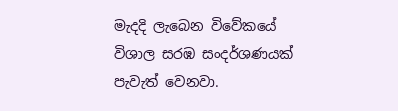මැදදි ලැබෙන විවේකයේ විශාල සරඹ සංදර්ශණයක් පැවැත් වෙනවා.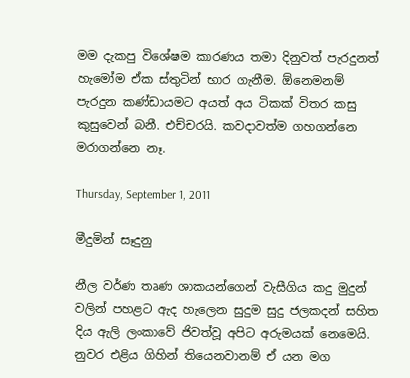මම දැකපු විශේෂම කාරණය තමා දිනුවත් පැරදුනත් හැමෝම ඒක ස්තුටින් භාර ගැනීම. ඕනෙමනම් පැරදුන කණ්ඩායමට අයත් අය ටිකක් විතර කසු කුසුවෙන් බනී. එච්චරයි. කවදාවත්ම ගහගන්නෙ මරාගන්නෙ නෑ.

Thursday, September 1, 2011

මීදුමින් සෑදුනු

නීල වර්ණ තෘණ ශාකයන්ගෙන් වැසීගිය කදු මුදුන් වලින් පහළට ඇද හැලෙන සුදුම සුදු ජලකදන් සහිත දිය ඇලි ලංකාවේ ජිවත්වූ අපිට අරුමයක් නෙමෙයි. නුවර එළිය ගිහින් තියෙනවානම් ඒ යන මග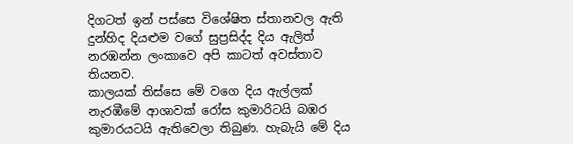දිගටත් ඉන් පස්සෙ විශේෂිත ස්තානවල ඇති දුන්හිද දියළුම වගේ සුප්‍රසිද්ද දිය ඇලිත් නරඹන්න ලංකාවෙ අපි කාටත් අවස්තාව තියනව.
කාලයක් තිස්සෙ මේ වගෙ දිය ඇල්ලක් නැරඹීමේ ආශාවක් රෝස කුමාරිටයි බඹර කුමාරයටයි ඇතිවෙලා තිබුණ. හැබැයි මේ දිය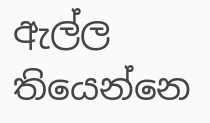ඇල්ල තියෙන්නෙ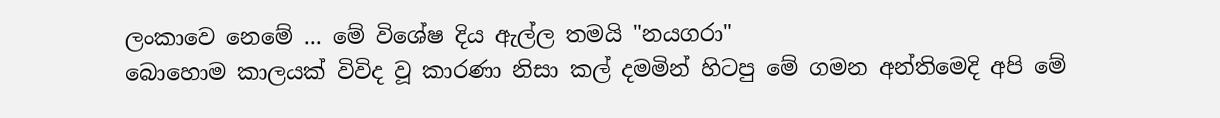ලංකාවෙ නෙමේ ... මේ විශේෂ දිය ඇල්ල තමයි "නයගරා"
බොහොම කාලයක් විවිද වූ කාරණා නිසා කල් දමමින් හිටපු මේ ගමන අන්තිමෙදි අපි මේ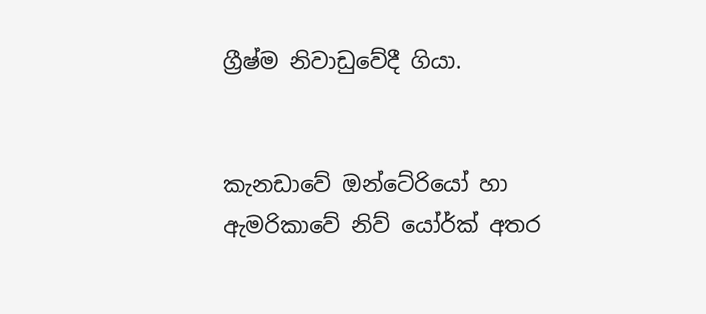ග්‍රීෂ්ම නිවාඩුවේදී ගියා.


කැනඩාවේ ඔන්ටේරියෝ හා ඇමරිකාවේ නිව් යෝර්ක් අතර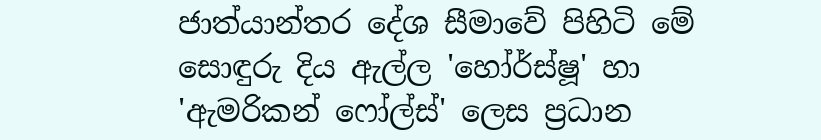ජාත්යාන්තර දේශ සීමාවේ පිහිටි මේ සොඳුරු දිය ඇල්ල 'හෝර්ස්ෂූ' හා 'ඇමරිකන් ෆෝල්ස්' ලෙස ප්‍රධාන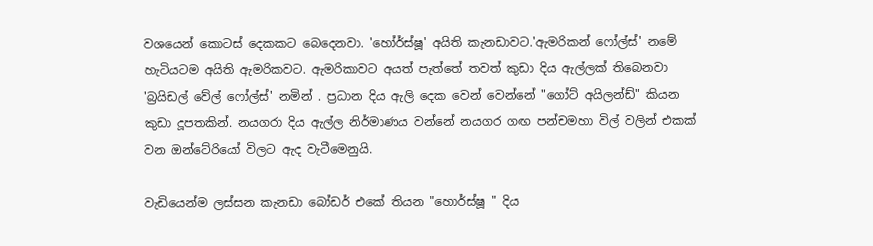වශයෙන් කොටස් දෙකකට බෙදෙනවා. 'හෝර්ස්ෂූ' අයිති කැනඩාවට.'ඇමරිකන් ෆෝල්ස්' නමේ හැටියටම අයිති ඇමරිකවට. ඇමරිකාවට අයත් පැත්තේ තවත් කුඩා දිය ඇල්ලක් තිබෙනවා 'බ්‍රයිඩල් වේල් ෆෝල්ස්' නමින් . ප්‍රධාන දිය ඇලි දෙක වෙන් වෙන්නේ "ගෝට් අයිලන්ඩ්" කියන කුඩා දූපතකින්. නයගරා දිය ඇල්ල නිර්මාණය වන්නේ නයගර ගඟ පන්චමහා විල් වලින් එකක් වන ඔන්ටේරියෝ විලට ඇද වැටීමෙනුයි.

වැඩියෙන්ම ලස්සන කැනඩා බෝඩර් එකේ තියන "හොර්ස්ෂූ " දිය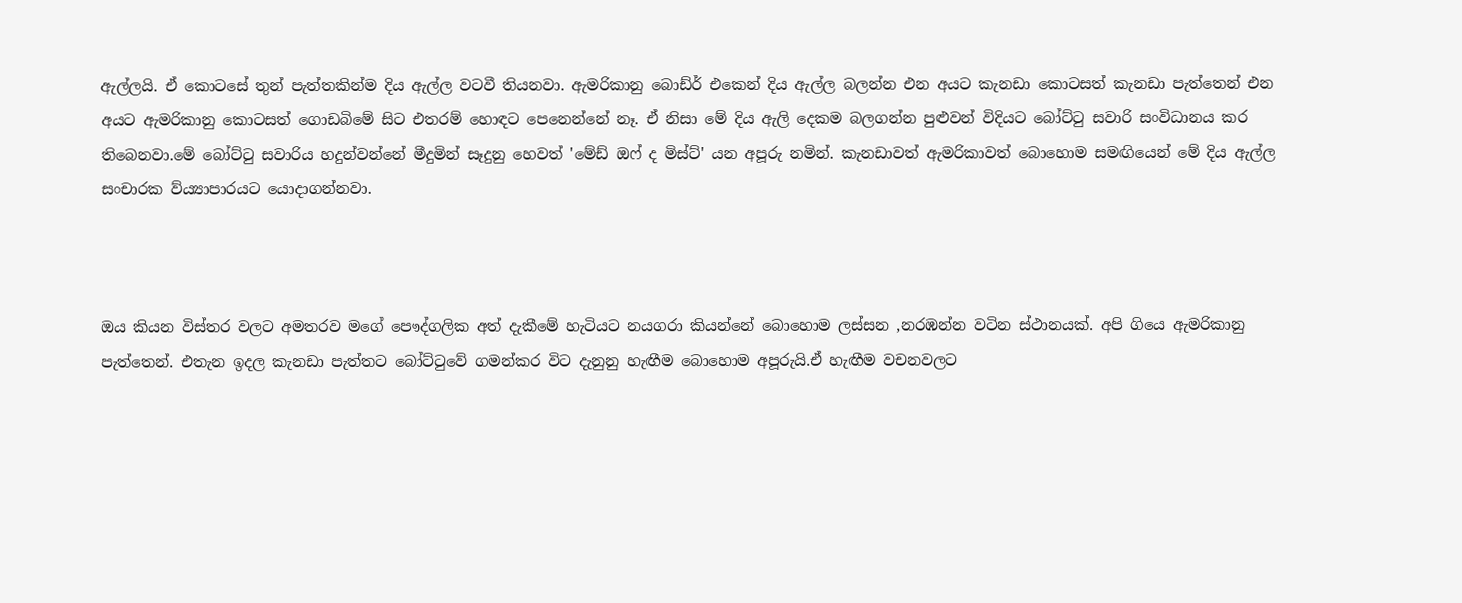ඇල්ලයි. ඒ කොටසේ තුන් පැත්තකින්ම දිය ඇල්ල වටවී තියනවා. ඇමරිකානු බොඩ්ර් එකෙන් දිය ඇල්ල බලන්න එන අයට කැනඩා කොටසත් කැනඩා පැත්තෙන් එන අයට ඇමරිකානු කොටසත් ගොඩබිමේ සිට එතරම් හොඳට පෙනෙන්නේ නෑ. ඒ නිසා මේ දිය ඇලි දෙකම බලගන්න පුළුවන් විදියට බෝට්‍ටු සවාරි සංවිධානය කර තිබෙනවා.මේ බෝට්‍ටු සවාරිය හදුන්වන්නේ මීදුමින් සෑදුනු හෙවත් 'මේඩ් ඔෆ් ද මිස්ට්' යන අපූරු නමින්. කැනඩාවත් ඇමරිකාවත් බොහොම සමඟියෙන් මේ දිය ඇල්ල සංචාරක ව්ය්‍යාපාරයට යොදාගන්නවා.



ඔය කියන විස්තර වලට අමතරව මගේ පෞද්ගලික අත් දැකීමේ හැටියට නයගරා කියන්නේ බොහොම ලස්සන ,නරඹන්න වටින ස්ථානයක්. අපි ගියෙ ඇමරිකානු පැත්තෙන්. එතැන ඉදල කැනඩා පැත්තට බෝට්‍ටුවේ ගමන්කර විට දැනුනු හැඟීම බොහොම අපූරුයි.ඒ හැඟීම වචනවලට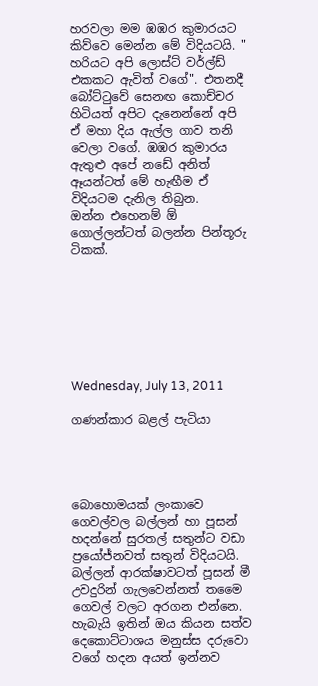හරවලා මම ඹඹර කුමාරයට කිව්වෙ මෙන්න මේ විදියටයි. " හරියට අපි ලොස්ට් වර්ල්ඩ් එකකට ඇවිත් වගේ". එතනදී බෝට්‍ටුවේ සෙනඟ කොච්චර හිටියත් අපිට දැනෙන්නේ අපි ඒ මහා දිය ඇල්ල ගාව තනි වෙලා වගේ. ඹඹර කුමාරය ඇතුළු අපේ නඩේ අනිත් ඈයන්ටත් මේ හැඟීම ඒ විදියටම දැනිල තිබුන.
ඔන්න එහෙනම් ඕ ගොල්ලන්ටත් බලන්න පින්තූරු ටිකක්.







Wednesday, July 13, 2011

ගණන්කාර බළල් පැටියා




බොහොමයක් ලංකාවෙ ගෙවල්වල බල්ලන් හා පූසන් හදන්නේ සුරතල් සතුන්ට වඩා ප්‍රයෝජ්නවත් සතුන් විදියටයි. බල්ලන් ආරක්ෂාවටත් පූසන් මී උවදුරින් ගැලවෙන්නත් තමෛ ගෙවල් වලට අරගන එන්නෙ. හැබැයි ඉතින් ඔය කියන සත්ව දෙකොට්ටාශය මනුස්ස දරුවො වගේ හදන අයත් ඉන්නව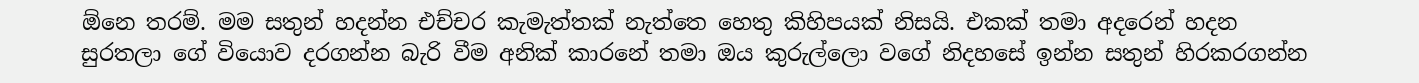ඕනෙ තරම්. මම සතුන් හදන්න එච්චර කැමැත්තක් නැත්තෙ හෙතු කිහිපයක් නිසයි. එකක් තමා අදරෙන් හදන සුරතලා ගේ වියොව දරගන්න බැරි වීම අනික් කාරනේ තමා ඔය කුරුල්ලො වගේ නිදහසේ ඉන්න සතුන් හිරකරගන්න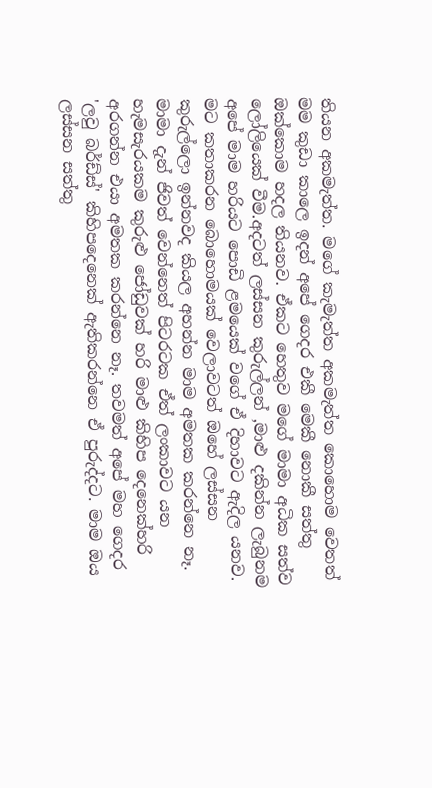තියන අකමැත්ත. මගේ කැමැත්ත අකමැත්ත කොහොම වෙතත් මම කුඩා කාලෙ ඉදන් අපේ ගෙදර එකී මෙකී නොකී සත්තු ඔක්කොම හදල තියනව. ඒකට හෙතුව මගේ මාමා අධික සත්ව ලෝලියෙක් වීම.අදටත් ලස්සන කුරුල්ලන් ,මාළු දකින්න ලැබුනම අපේ මාම හරියට පොඩි ළමයෙක් වගේ ඒ දිහාවට ඇදිල යනව. මට කතාකරන බොහොමයක් වෙලාවටත් ඔහේ ලස්සන කුරුල්ලො ඉන්නවද කියල අහන්න මාම අමතක කරන්නෙ නෑ. මාමා දැන් ජිවත් වෙන්නෙත් පිටරටක ඒත් ලංකාවට යන හැමසැරයකම කුරුළු ජෝඩුවක් හරි මාළු කිහිප දෙනෙක්හරි අරගන්න එයා අමතක කරන්නෙ නෑ. තවමත් අපේ මහ ගෙදර 'ලවු බර්ඩ්ස්' කිහිපදෙනෙක් ඇතිකරන්නෙ ඒ පුරුද්දට. මාම ඔය ලස්සන සත්තු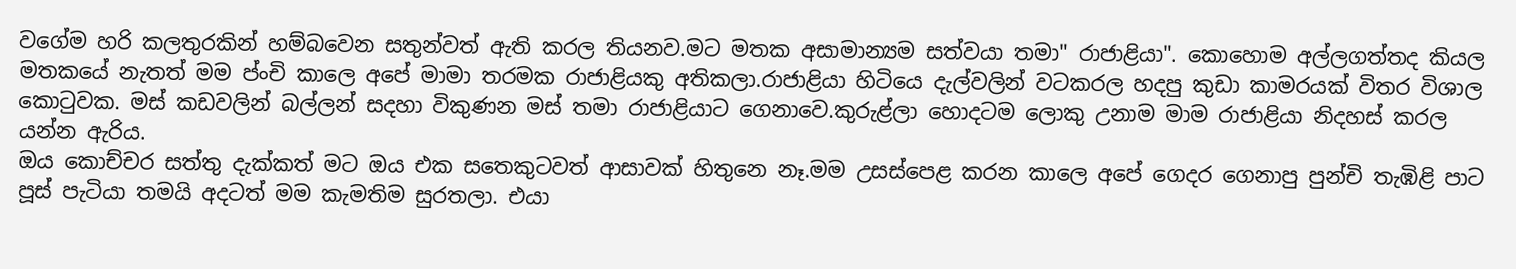වගේම හරි කලතුරකින් හම්බවෙන සතුන්වත් ඇති කරල තියනව.මට මතක අසාමාන්‍යම සත්වයා තමා" රාජාළියා". කොහොම අල්ලගත්තද කියල මතකයේ නැතත් මම ප්ංචි කාලෙ අපේ මාමා තරමක රාජාළියකු අතිකලා.රාජාළියා හිටියෙ දැල්වලින් වටකරල හදපු කුඩා කාමරයක් විතර විශාල කො‍ටුවක. මස් කඩවලින් බල්ලන් සදහා විකුණන මස් තමා රාජාළියාට ගෙනාවෙ.කුරුළ්ලා හොදටම ලොකු උනාම මාම රාජාළියා නිදහස් කරල යන්න ඇරිය.
ඔය කොච්චර සත්තු දැක්කත් මට ඔය එක සතෙකුටවත් ආසාවක් හිතුනෙ නෑ.මම උසස්පෙළ කරන කාලෙ අපේ ගෙදර ගෙනාපු පුන්චි තැඹිළි පාට පූස් පැටියා තමයි අදටත් මම කැමතිම සුරතලා. එයා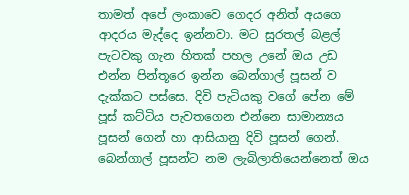තාමත් අපේ ලංකාවෙ ගෙදර අනිත් අයගෙ ආදරය මැද්දෙ ඉන්නවා. මට සුරතල් බළල් පැටවකු ගැන හිතක් පහල උනේ ඔය උඩ එන්න පින්තූරෙ ඉන්න බෙන්ගාල් පූසන් ව දැක්කට පස්සෙ. දිවි පැටියකු වගේ පේන මේ පූස් කට්ටිය පැවතගෙන එන්නෙ සාමාන්‍යය පූසන් ගෙන් හා ආසියානු දිවි පූසන් ගෙන්. බෙන්ගාල් පූසන්ට නම ලැබිලාතියෙන්නෙත් ඔය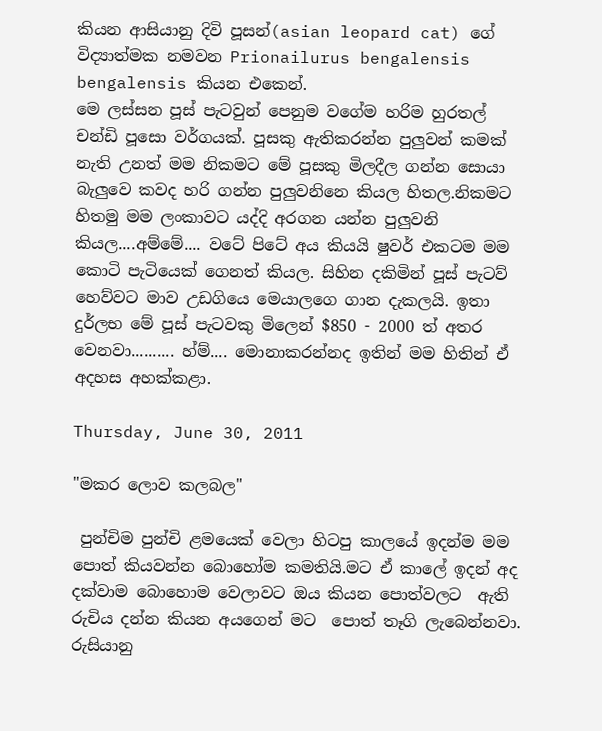කියන ආසියානු දිවි පූසන්(asian leopard cat) ගේ විද්‍යාත්මක නමවන Prionailurus bengalensis bengalensis කියන එකෙන්.
මෙ ලස්සන පූස් පැටවුන් පෙනුම වගේම හරිම හුරතල් චන්ඩි පූසො වර්ගයක්. පූසකු ඇතිකරන්න පුලුවන් කමක් නැති උනත් මම නිකමට මේ පූසකු මිලදීල ගන්න සොයා බැලුවෙ කවද හරි ගන්න පුලුවනිනෙ කියල හිතල.නිකමට හිතමු මම ලංකාවට යද්දි අරගන යන්න පුලුවනි කියල....අම්මේ.... වටේ පිටේ අය කියයි ෂුවර් එකටම මම කොටි පැටියෙක් ගෙනත් කියල. සිහින දකිමින් පූස් පැටව් හෙව්වට මාව උඩගියෙ මෙයාලගෙ ගාන දැකලයි. ඉතා දුර්ලභ මේ පූස් පැටවකු මිලෙන් $850 - 2000 ත් අතර වෙනවා.......... හ්ම්.... මොනාකරන්නද ඉතින් මම හිතින් ඒ අදහස අහක්කළා.

Thursday, June 30, 2011

"මකර ලොව කලබල"

 පුන්චිම පුන්චි ළමයෙක් වෙලා හිටපු කාලයේ ඉදන්ම මම පොත් කියවන්න බොහෝම කමතියි.මට ඒ කාලේ ඉදන් අද දක්වාම බොහොම වෙලාවට ඔය කියන පොත්වලට  ඇති රුචිය දන්න කියන අයගෙන් මට  පොත් තෑගි ලැබෙන්නවා.
රුසියානු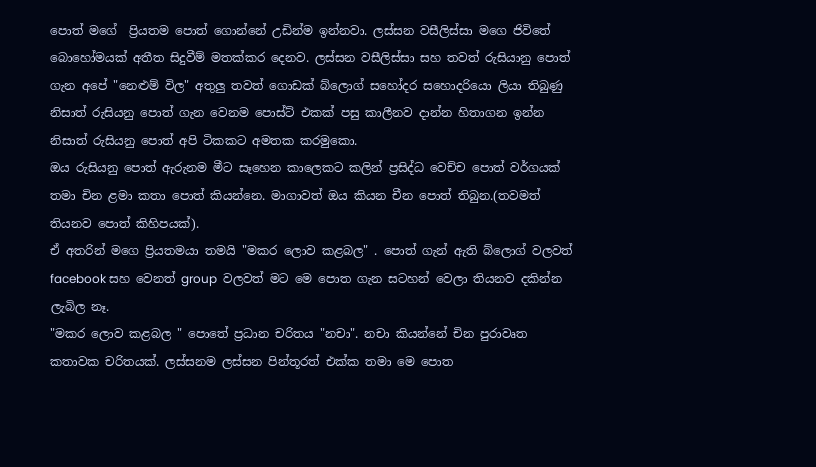පොත් මගේ  ප්‍රියතම පොත් ගොන්නේ උඩින්ම ඉන්නවා. ලස්සන වසීලිස්සා මගෙ ජිවිතේ බොහෝමයක් අතීත සිදුවීම් මතක්කර දෙනව. ලස්සන වසීලිස්සා සහ තවත් රුසියානු පොත් ගැන අපේ "නෙළුම් විල" අතුලු තවත් ගොඩක් බ්ලොග් සහෝදර සහොදරියො ලියා තිබුණු නිසාත් රුසියනු පොත් ගැන වෙනම පොස්ට් එකක් පසු කාලීනව දාන්න හිතාගන ඉන්න නිසාත් රුසියනු පොත් අපි ටිකකට අමතක කරමුකො.
ඔය රුසියනු පොත් ඇරුනම මීට සෑහෙන කාලෙකට කලින් ප්‍රසිද්ධ වෙච්ච පොත් වර්ගයක් තමා චින ළමා කතා පොත් කියන්නෙ. මාගාවත් ඔය කියන චීන පොත් තිබුන.(තවමත් තියනව පොත් කිහිපයක්).
ඒ අතරින් මගෙ ප්‍රියතමයා තමයි "මකර ලොව කළබල" . පොත් ගැන් ඇති බ්ලොග් වලවත් facebook සහ වෙනත් group  වලවත් මට මෙ පොත ගැන සටහන් වෙලා තියනව දකින්න ලැබිල නෑ.
"මකර ලොව කළබල " පොතේ ප්‍රධාන චරිතය "නචා". නචා කියන්නේ චින පුරාවෘත කතාවක චරිතයක්. ලස්සනම ලස්සන පින්තූරත් එක්ක තමා මෙ පොත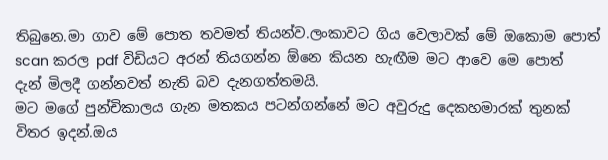තිබුනෙ.මා ගාව මේ පොත තවමත් තියන්ව.ලංකාවට ගිය වෙලාවක් මේ ඔකොම පොත් scan කරල pdf විඩියට අරන් තියගන්න ඕනෙ කියන හැඟීම මට ආවෙ මෙ පොත් දැන් මිලදී ගන්නවත් නැති බව දැනගත්තමයි.
මට මගේ පුන්චිකාලය ගැන මතකය පටන්ගන්නේ මට අවුරුදු දෙකහමාරක් තුනක් විතර ඉදන්.ඔය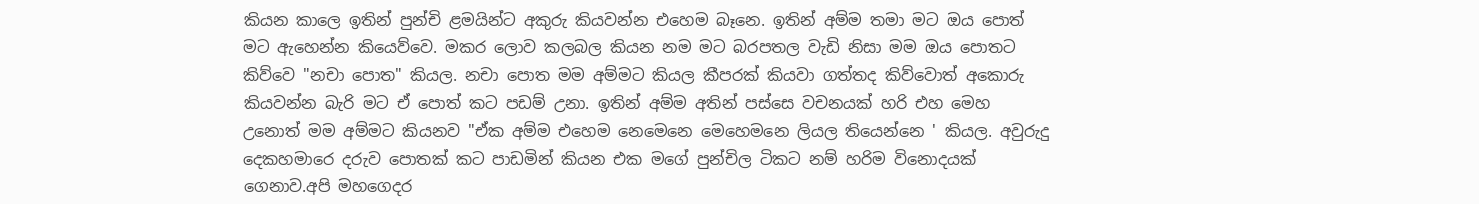කියන කාලෙ ඉතින් පුන්චි ළමයින්ට අකුරු කියවන්න එහෙම බෑනෙ. ඉතින් අම්ම තමා මට ඔය පොත් මට ඇහෙන්න කියෙව්වෙ. මකර ලොව කලබල කියන නම මට බරපතල වැඩි නිසා මම ඔය පොතට කිව්වෙ "නචා පොත" කියල. නචා පොත මම අම්මට කියල කීපරක් කියවා ගත්තද කිව්වොත් අකොරු කියවන්න බැරි මට ඒ පොත් කට පඩම් උනා. ඉතින් අම්ම අතින් පස්සෙ වචනයක් හරි එහ මෙහ උනොත් මම අම්මට කියනව "ඒක අම්ම එහෙම නෙමෙනෙ මෙහෙමනෙ ලියල තියෙන්නෙ ' කියල. අවුරුදු දෙකහමාරෙ දරුව පොතක් කට පාඩමින් කියන එක මගේ පුන්චිල ටිකට නම් හරිම විනොදයක් ගෙනාව.අපි මහගෙදර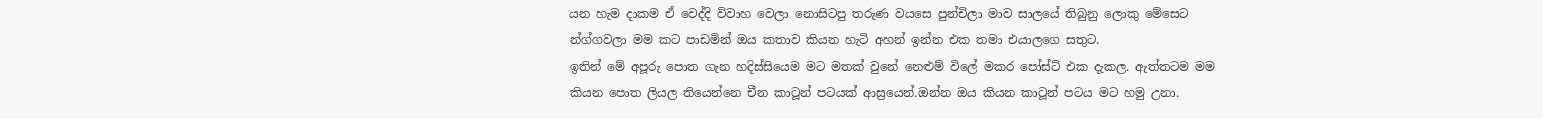යන හැම දාකම ඒ වෙද්දි විවාහ වෙලා නොසිටපු තරුණ වයසෙ පුන්චිලා මාව සාලයේ තිබුනු ලොකු මේසෙට න්ග්ගවලා මම කට පාඩමින් ඔය කතාව කියන හැටි අහන් ඉන්න එක තමා එයාලගෙ සතුට.
ඉතින් මේ අපූරු පොත ගැන හදිස්සියෙම මට මතක් වුනේ නෙළුම් විලේ මකර පෝස්ට් එක දැකල. ඇත්තටම මම කියන පොත ලියල තියෙන්නෙ චීන කාටූන් පටයක් ආස්‍රයෙන්.ඔන්න ඔය කියන කාටූන් පටය මට හමු උනා.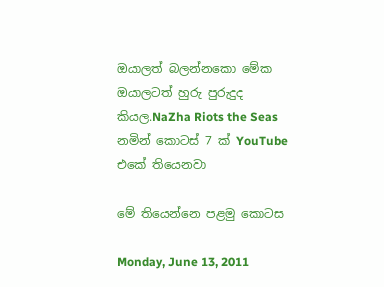ඔයාලත් බලන්නකො මේක ඔයාලටත් හුරු පුරුදුද කියල.NaZha Riots the Seas නමින් කොටස් 7 ක් YouTube එකේ තියෙනවා

මේ තියෙන්නෙ පළමු කොටස

Monday, June 13, 2011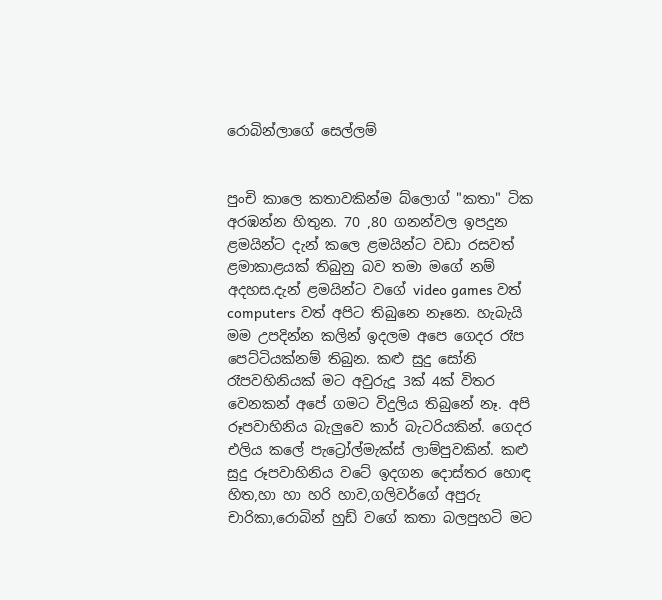රොබින්ලාගේ සෙල්ලම්


පුංචි කාලෙ කතාවකින්ම බ්ලොග් "කතා" ටික අරඹන්න හිතුන. 70 ,80 ගනන්වල ඉපදුන ළමයින්ට දැන් කලෙ ළමයින්ට වඩා රසවත් ළමාකාළයක් තිබුනු බව තමා ම‍ගේ නම් අදහස.දැන් ළමයින්ට වගේ video games වත් computers වත් අපිට තිබුනෙ නෑනෙ. හැබැයි මම උපදින්න කලින් ඉදලම අපෙ ගෙදර රෑප පෙට්ටියක්නම් තිබුන. කළු සුදු සෝනි රෑපවහිනියක් මට අවුරුදූ 3ක් 4ක් විතර වෙනකන් අපේ ගමට විදුලිය තිබුනේ නෑ. අපි රූපවාහිනිය බැලුවෙ කාර් බැටරියකින්. ගෙදර එලිය කලේ පැට්‍රෝල්මැක්ස් ලාම්පුවකින්. කළු සුදු රූපවාහිනිය වටේ ඉදගන දොස්තර හොඳ හිත,හා හා හරි හාව,ගලිවර්ගේ අපුරු චාරිකා,රොබින් හුඩ් වගේ කතා බලපුහටි මට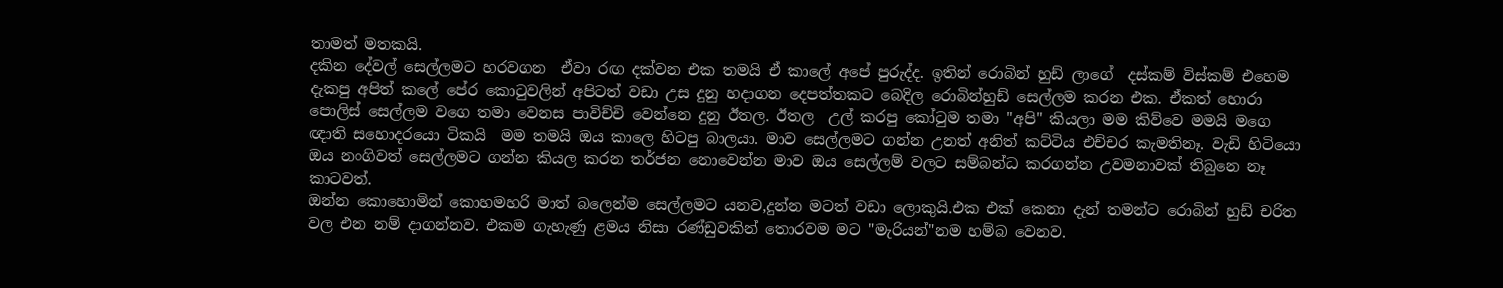තාමත් මතකයි.
දකින දේවල් සෙල්ලමට හරවගන  ඒවා රඟ දක්වන එක තමයි ඒ කාලේ අපේ පුරුද්ද. ඉතින් රොබින් හුඩ් ලාගේ  දස්කම් විස්කම් එහෙම දැකපු අපිත් කලේ පේර කො‍ටුවලින් අපිටත් වඩා උස දුනු හදාගන දෙපත්තකට බෙදිල රොබින්හුඩ් සෙල්ලම කරන එක. ඒකත් හොරා පොලිස් සෙල්ලම වගෙ තමා වෙනස පාවිච්චි වෙන්නෙ දුනු ඊතල. ඊතල  උල් කරපු කෝ‍ටුම තමා "අපි" කියලා මම කිව්වෙ මමයි මගෙ ඥාති සහොදරයො ටිකයි  මම තමයි ඔය කාලෙ හිටපු බාලයා. මාව සෙල්ලමට ගන්න උනත් අනිත් කට්ටිය එච්චර කැමතිනෑ. වැඩි හිටියො ඔය නංගිවත් සෙල්ලමට ගන්න කියල කරන තර්ජන නොවෙන්න මාව ඔය සෙල්ලම් වලට සම්බන්ධ කරගන්න උවමනාවක් තිබුනෙ නෑ කාටවත්.
ඔන්න කොහොමින් කොහමහරි මාත් බලෙන්ම සෙල්ලමට යනව,දුන්න මටත් වඩා ලොකුයි.එක එක් කෙනා දැන් තමන්ට රොබින් හුඩ් චරිත වල එන නම් දාගන්නව. එකම ගැහැණු ළමය නිසා රණ්ඩුවකින් තොරවම මට "මැරියන්"නම හම්බ වෙනව.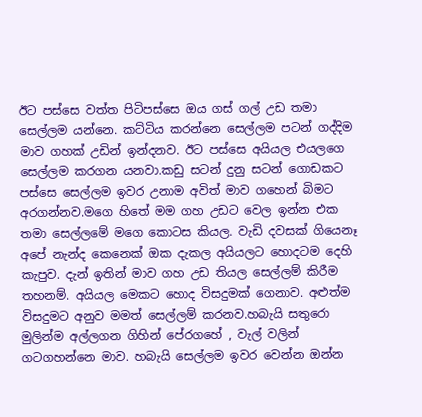ඊට පස්සෙ වත්ත පිටිපස්සෙ ඔය ගස් ගල් උඩ තමා සෙල්ලම යන්නෙ. කට්ටිය කරන්නෙ සෙල්ලම පටන් ගද්දිම මාව ගහක් උඩින් ඉන්දනව. ඊට පස්සෙ අයියල එයලගෙ සෙල්ලම කරගන යනවා.කඩු සටන් දුනු සටන් ගොඩකට පස්සෙ සෙල්ලම ඉවර උනාම අවිත් මාව ගහෙන් බිමට අරගන්නව.මගෙ හිතේ මම ගහ උඩට වෙල ඉන්න එක තමා සෙල්ලමේ මගෙ කොටස කියල. වැඩි දවසක් ගියෙනෑ අපේ නැන්ද කෙනෙක් ඔක දැකල අයියලට හොදටම දෙහි කැපුව. දැන් ඉතින් මාව ගහ උඩ තියල සෙල්ලම් කිරීම තහනම්. අයියල මෙකට හොද විසදුමක් ගෙනාව. අළුත්ම විසදුමට අනුව මමත් සෙල්ලම් කරනව.හබැයි සතුරො මුලින්ම අල්ලගන ගිහින් පේරගහේ , වැල් වලින් ගටගහන්නෙ මාව. හබැයි සෙල්ලම ඉවර වෙන්න ඔන්න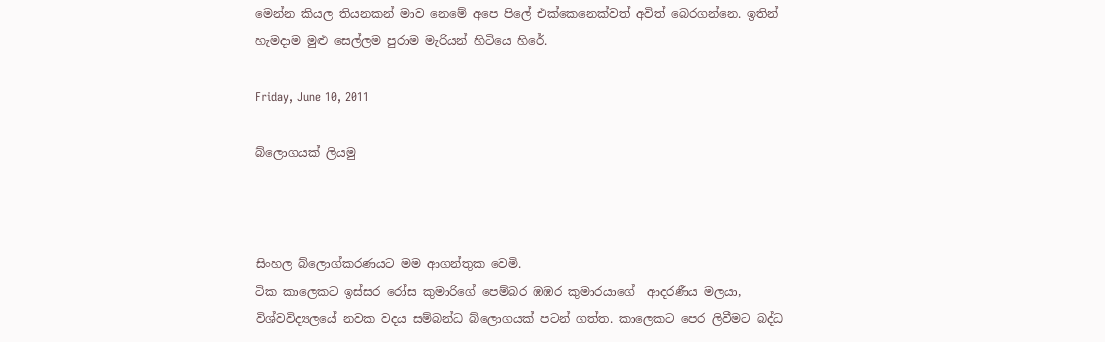මෙන්න කියල තියනකන් මාව නෙමේ අපෙ පිලේ එක්කෙනෙක්වත් අවිත් බෙරගන්නෙ. ඉතින් හැමදාම මුළු සෙල්ලම පුරාම මැරියන් හිටියෙ හිරේ.

Friday, June 10, 2011

බ්ලොගයක් ලියමු



සිංහල බ්ලොග්කරණයට මම ආගන්තුක වෙමි.
ටික කාලෙකට ඉස්සර රෝස කුමාරිගේ පෙම්බර ඹඹර කුමාරයාගේ  ආදරණීය මලයා, විශ්වවිද්‍යලයේ නවක වදය සම්බන්ධ බ්ලොගයක් පටන් ගත්ත. කාලෙකට පෙර ලිවීමට බද්ධ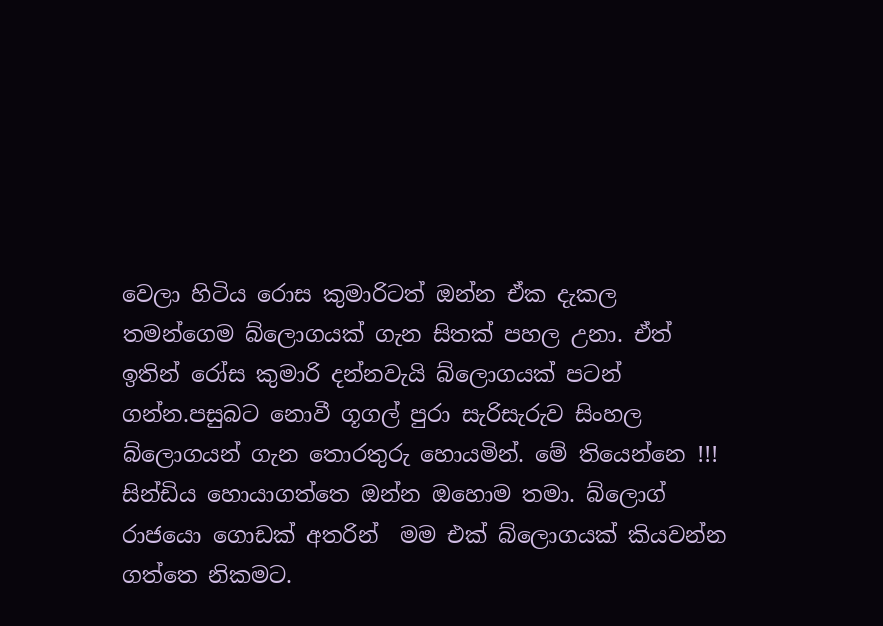වෙලා හිටිය රොස කුමාරිටත් ඔන්න ඒක දැකල තමන්ගෙම බ්ලොගයක් ගැන සිතක් පහල උනා. ඒත් ඉතින් රෝස කුමාරි දන්නවැයි බ්ලොගයක් පටන් ගන්න.පසුබට නොවී ගූගල් පුරා සැරිසැරුව සිංහල බ්ලොගයන් ගැන තොරතුරු හොයමින්. මේ තියෙන්නෙ !!! සින්ඩිය හොයාගත්තෙ ඔන්න ඔහොම තමා. බ්ලොග් රාජයො ගොඩක් අතරින්  මම එක් බ්ලොගයක් කියවන්න ගත්තෙ නිකමට.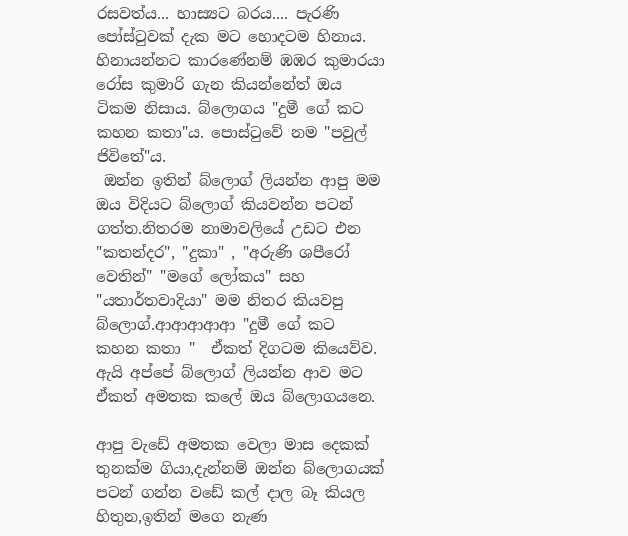රසවත්ය... හාස්‍යට බරය.... පැරණි පෝස්‍ටුවක් දැක මට හොදටම හිනාය. හිනායන්නට කාරණේනම් ඹඹර කුමාරයා රෝස කුමාරි ගැන කියන්නේත් ඔය ටිකම නිසාය. බ්ලොගය "දුමී ගේ කට කහන කතා"ය. පොස්‍ටුවේ නම "පවුල් ජිවිතේ"ය.
 ඔන්න ඉතින් බ්ලොග් ලියන්න ආපු මම ඔය විදියට බ්ලොග් කියවන්න පටන් ගත්ත.නිතරම නාමාවලියේ උඩට එන "කතන්දර", "දුකා" , "අරුණි ශපීරෝ වෙතින්" "මගේ ලෝකය" සහ "යතාර්තවාදියා" මම නිතර කියවපු බ්ලොග්.ආආආආආ "දුමී ගේ කට කහන කතා "  ඒකත් දිගටම කියෙව්ව. ඇයි අප්පේ බ්ලොග් ලියන්න ආව මට ඒකත් අමතක කලේ ඔය බ්ලොගයනෙ.

ආපු වැඩේ අමතක වෙලා මාස දෙකක් තුනක්ම ගියා,දැන්නම් ඔන්න බ්ලොගයක් පටන් ගන්න වඩේ කල් දාල බෑ කියල හිතුන,ඉතින් මගෙ නැණ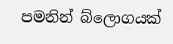පමනින් බ්ලොගයක්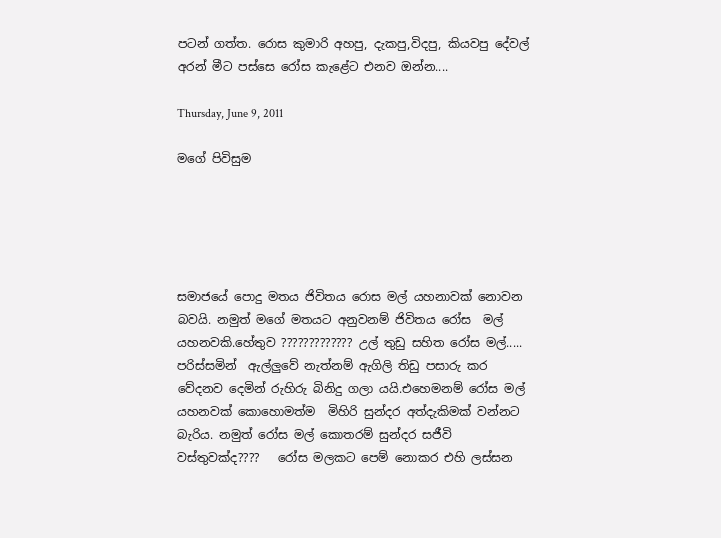පටන් ගත්ත. රොස කුමාරි අහපු, දැකපු,විදපු, කියවපු දේවල් අරන් මීට පස්සෙ රෝස කැළේට එනව ඔන්න....

Thursday, June 9, 2011

මගේ පිවිසුම





සමාජයේ පොදු මතය ජිවිතය රොස මල් යහනාවක් නොවන බවයි. නමුත් මගේ මතයට අනුවනම් ජිවිතය රෝස  මල් යහනවකි.හේතුව ????????????? උල් තුඩු සහිත රෝස මල්..... පරිස්සමින්  ඇල්ලුවේ නැත්නම් ඇගිලි තිඩු පසාරු කර වේදනව දෙමින් රුහිරු බිනිදු ගලා යයි.එහෙමනම් රෝස මල් යහනවක් කොහොමත්ම  මිහිරි සුන්දර අත්දැකිමක් වන්නට බැරිය. නමුත් රෝස මල් කොතරම් සුන්දර සජීවි වස්තුවක්ද????   රෝස මලකට පෙම් නොකර එහි ලස්සන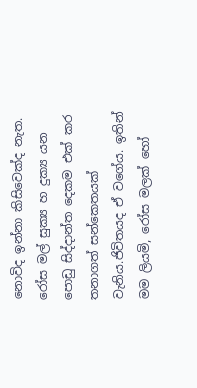නොවිද ඉන්නා කිසිවෙක්ද නැත.  රෝස මල් සුක්‍ය හ දුක්‍ය යන පොඩු සිද්දාන්ත දෙකම එක් කර තනාගත් සන්කෙතයක් වැනිය.ජිවිතයද ඒ වගේය. ඉතින් මම ලියමි, රෝස මලක් හෝ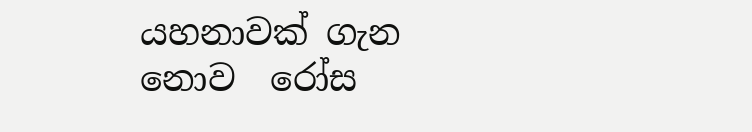යහනාවක් ගැන නොව  රෝස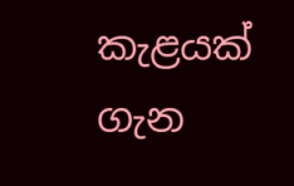කැළයක් ගැන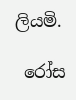ලියමි.

 රෝස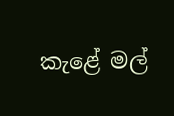කැළේ මල්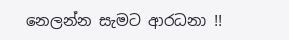නෙලන්න සැමට ආරධනා !!